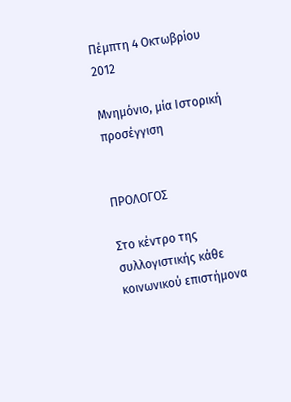Πέμπτη 4 Οκτωβρίου 2012

Μνημόνιο, μία Ιστορική προσέγγιση


ΠΡΟΛΟΓΟΣ

Στο κέντρο της συλλογιστικής κάθε κοινωνικού επιστήμονα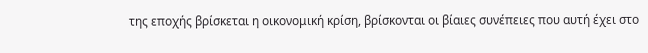της εποχής βρίσκεται η οικονομική κρίση, βρίσκονται οι βίαιες συνέπειες που αυτή έχει στο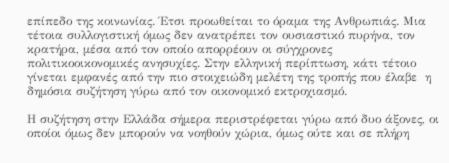επίπεδο της κοινωνίας. Έτσι προωθείται το όραμα της Ανθρωπιάς. Μια τέτοια συλλογιστική όμως δεν ανατρέπει τον ουσιαστικό πυρήνα, τον κρατήρα, μέσα από τον οποίο απορρέουν οι σύγχρονες πολιτικοοικονομικές ανησυχίες. Στην ελληνική περίπτωση, κάτι τέτοιο γίνεται εμφανές από την πιο στοιχειώδη μελέτη της τροπής που έλαβε  η δημόσια συζήτηση γύρω από τον οικονομικό εκτροχιασμό.

Η συζήτηση στην Ελλάδα σήμερα περιστρέφεται γύρω από δυο άξονες, οι οποίοι όμως δεν μπορούν να νοηθούν χώρια, όμως ούτε και σε πλήρη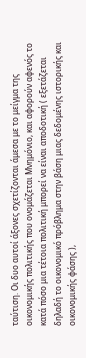ταύτιση. Οι δυο αυτοί άξονες σχετίζονται άμεσα με το μείγμα της οικονομικής πολιτικής που ονομάζεται Μνημόνιο, και αφορούν αφενός το κατά πόσο μια τέτοια πολιτική μπορεί να είναι αποδοτική ( εξετάζεται δηλαδή το οικονομικό πρόβλημα στην βάση μιας δεδομένης ιστορικής και οικονομικής φάσης ),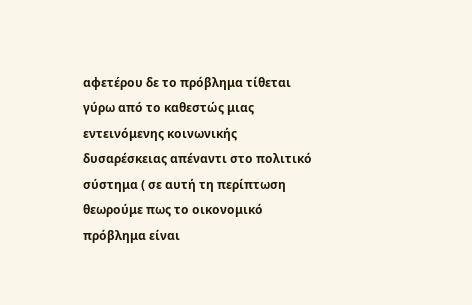αφετέρου δε το πρόβλημα τίθεται γύρω από το καθεστώς μιας εντεινόμενης κοινωνικής δυσαρέσκειας απέναντι στο πολιτικό σύστημα ( σε αυτή τη περίπτωση θεωρούμε πως το οικονομικό πρόβλημα είναι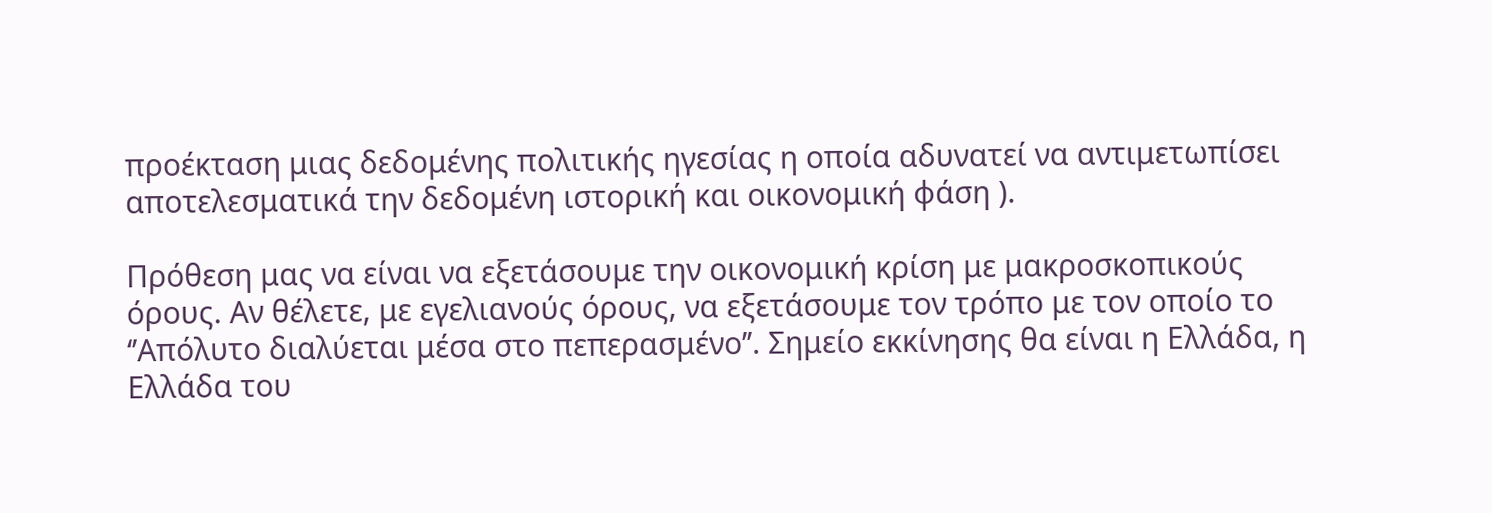προέκταση μιας δεδομένης πολιτικής ηγεσίας η οποία αδυνατεί να αντιμετωπίσει αποτελεσματικά την δεδομένη ιστορική και οικονομική φάση ).

Πρόθεση μας να είναι να εξετάσουμε την οικονομική κρίση με μακροσκοπικούς όρους. Αν θέλετε, με εγελιανούς όρους, να εξετάσουμε τον τρόπο με τον οποίο το ‘’Απόλυτο διαλύεται μέσα στο πεπερασμένο’’. Σημείο εκκίνησης θα είναι η Ελλάδα, η Ελλάδα του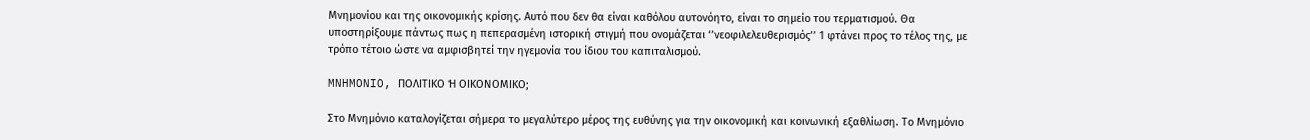Μνημονίου και της οικονομικής κρίσης. Αυτό που δεν θα είναι καθόλου αυτονόητο, είναι το σημείο του τερματισμού. Θα υποστηρίξουμε πάντως πως η πεπερασμένη ιστορική στιγμή που ονομάζεται ‘’νεοφιλελευθερισμός’’ 1 φτάνει προς το τέλος της, με τρόπο τέτοιο ώστε να αμφισβητεί την ηγεμονία του ίδιου του καπιταλισμού.

MNHMONIO, ΠΟΛΙΤΙΚΟ Ή ΟΙΚΟΝΟΜΙΚΟ;

Στο Μνημόνιο καταλογίζεται σήμερα το μεγαλύτερο μέρος της ευθύνης για την οικονομική και κοινωνική εξαθλίωση. Το Μνημόνιο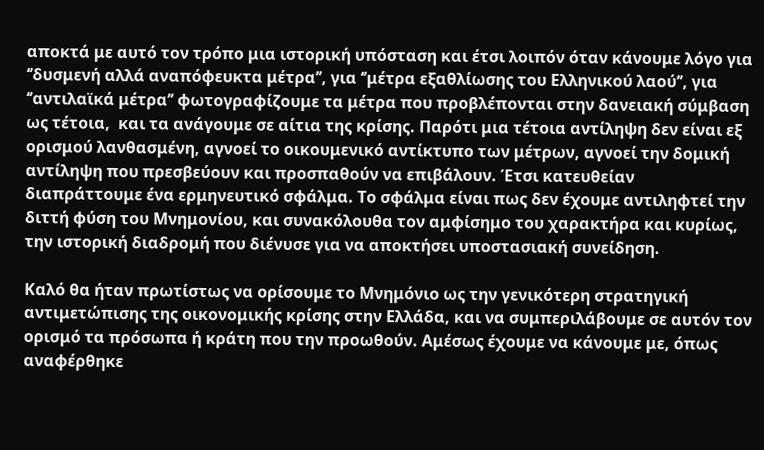αποκτά με αυτό τον τρόπο μια ιστορική υπόσταση και έτσι λοιπόν όταν κάνουμε λόγο για ‘’δυσμενή αλλά αναπόφευκτα μέτρα’’, για ‘’μέτρα εξαθλίωσης του Ελληνικού λαού’’, για ‘’αντιλαϊκά μέτρα’’ φωτογραφίζουμε τα μέτρα που προβλέπονται στην δανειακή σύμβαση ως τέτοια,  και τα ανάγουμε σε αίτια της κρίσης. Παρότι μια τέτοια αντίληψη δεν είναι εξ ορισμού λανθασμένη, αγνοεί το οικουμενικό αντίκτυπο των μέτρων, αγνοεί την δομική αντίληψη που πρεσβεύουν και προσπαθούν να επιβάλουν. Έτσι κατευθείαν διαπράττουμε ένα ερμηνευτικό σφάλμα. Το σφάλμα είναι πως δεν έχουμε αντιληφτεί την διττή φύση του Μνημονίου, και συνακόλουθα τον αμφίσημο του χαρακτήρα και κυρίως, την ιστορική διαδρομή που διένυσε για να αποκτήσει υποστασιακή συνείδηση.

Καλό θα ήταν πρωτίστως να ορίσουμε το Μνημόνιο ως την γενικότερη στρατηγική αντιμετώπισης της οικονομικής κρίσης στην Ελλάδα, και να συμπεριλάβουμε σε αυτόν τον ορισμό τα πρόσωπα ή κράτη που την προωθούν. Αμέσως έχουμε να κάνουμε με, όπως αναφέρθηκε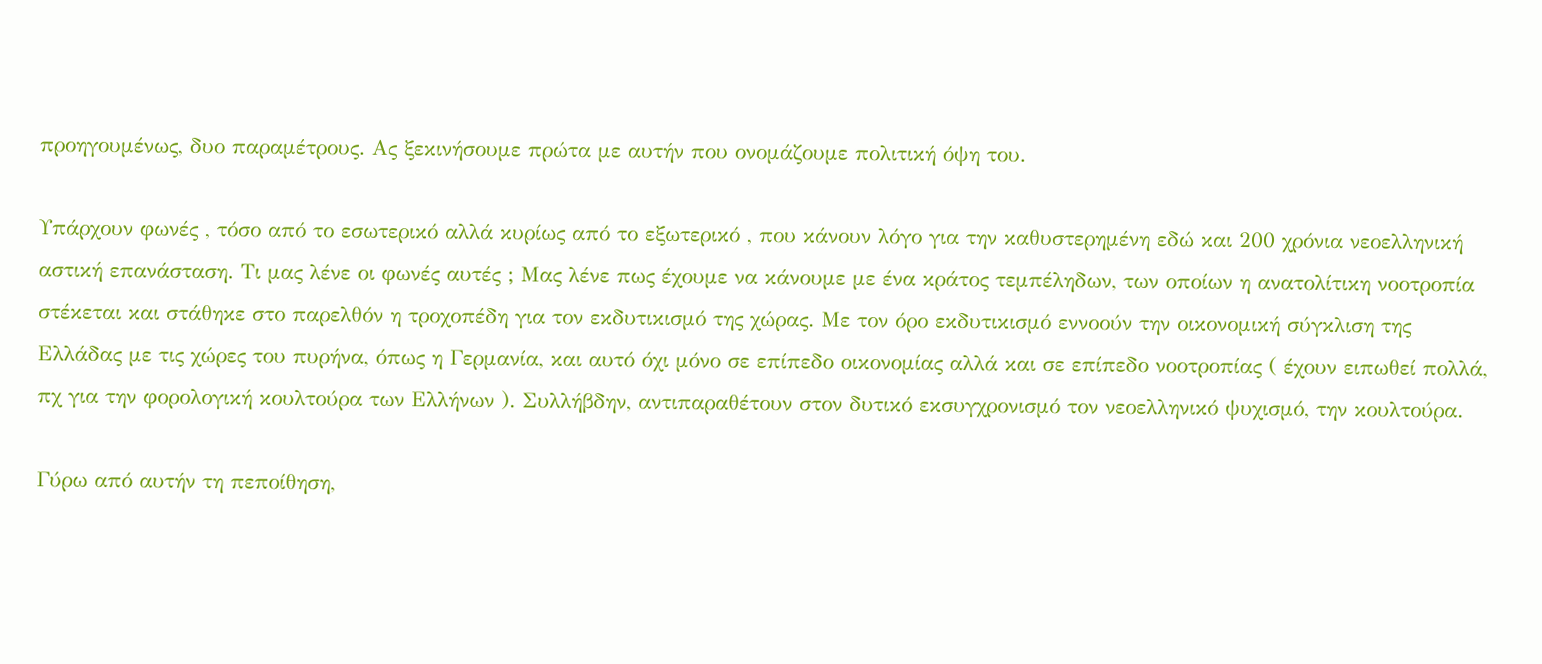προηγουμένως, δυο παραμέτρους. Ας ξεκινήσουμε πρώτα με αυτήν που ονομάζουμε πολιτική όψη του.

Υπάρχουν φωνές , τόσο από το εσωτερικό αλλά κυρίως από το εξωτερικό , που κάνουν λόγο για την καθυστερημένη εδώ και 200 χρόνια νεοελληνική αστική επανάσταση. Τι μας λένε οι φωνές αυτές ; Μας λένε πως έχουμε να κάνουμε με ένα κράτος τεμπέληδων, των οποίων η ανατολίτικη νοοτροπία στέκεται και στάθηκε στο παρελθόν η τροχοπέδη για τον εκδυτικισμό της χώρας. Με τον όρο εκδυτικισμό εννοούν την οικονομική σύγκλιση της Ελλάδας με τις χώρες του πυρήνα, όπως η Γερμανία, και αυτό όχι μόνο σε επίπεδο οικονομίας αλλά και σε επίπεδο νοοτροπίας ( έχουν ειπωθεί πολλά, πχ για την φορολογική κουλτούρα των Ελλήνων ). Συλλήβδην, αντιπαραθέτουν στον δυτικό εκσυγχρονισμό τον νεοελληνικό ψυχισμό, την κουλτούρα.

Γύρω από αυτήν τη πεποίθηση,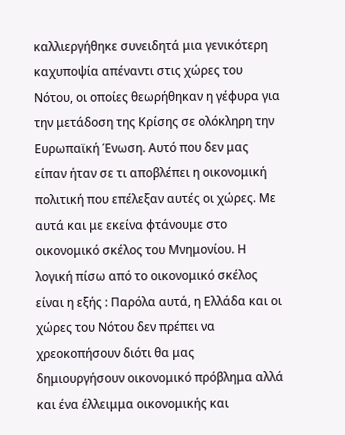καλλιεργήθηκε συνειδητά μια γενικότερη καχυποψία απέναντι στις χώρες του Νότου, οι οποίες θεωρήθηκαν η γέφυρα για την μετάδοση της Κρίσης σε ολόκληρη την Ευρωπαϊκή Ένωση. Αυτό που δεν μας είπαν ήταν σε τι αποβλέπει η οικονομική πολιτική που επέλεξαν αυτές οι χώρες. Με αυτά και με εκείνα φτάνουμε στο οικονομικό σκέλος του Μνημονίου. Η λογική πίσω από το οικονομικό σκέλος είναι η εξής : Παρόλα αυτά, η Ελλάδα και οι χώρες του Νότου δεν πρέπει να χρεοκοπήσουν διότι θα μας δημιουργήσουν οικονομικό πρόβλημα αλλά και ένα έλλειμμα οικονομικής και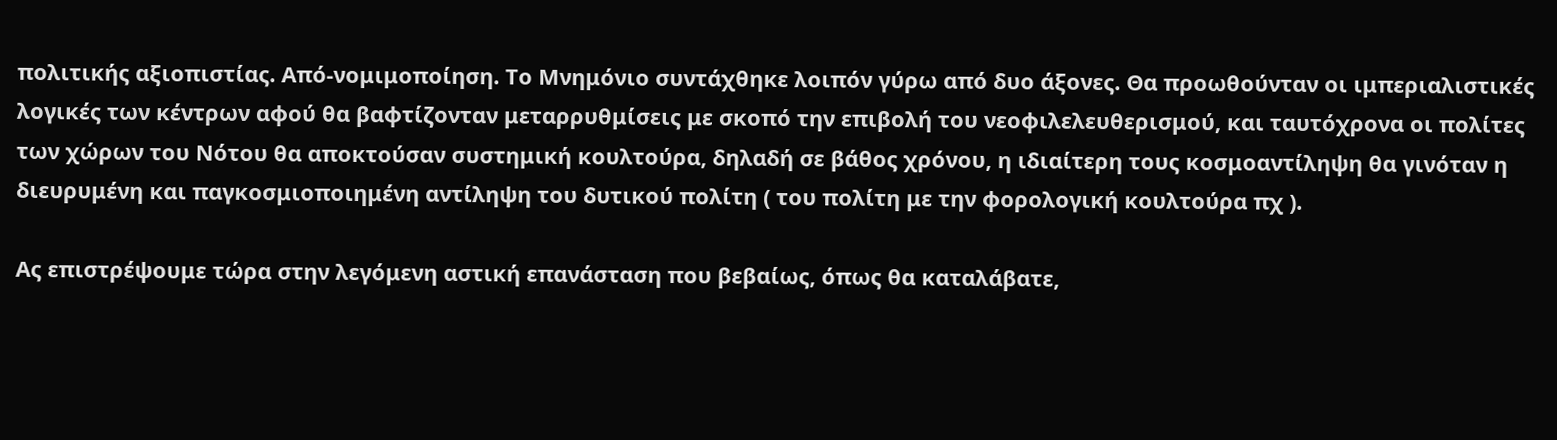πολιτικής αξιοπιστίας. Από-νομιμοποίηση. Το Μνημόνιο συντάχθηκε λοιπόν γύρω από δυο άξονες. Θα προωθούνταν οι ιμπεριαλιστικές λογικές των κέντρων αφού θα βαφτίζονταν μεταρρυθμίσεις με σκοπό την επιβολή του νεοφιλελευθερισμού, και ταυτόχρονα οι πολίτες των χώρων του Νότου θα αποκτούσαν συστημική κουλτούρα, δηλαδή σε βάθος χρόνου, η ιδιαίτερη τους κοσμοαντίληψη θα γινόταν η διευρυμένη και παγκοσμιοποιημένη αντίληψη του δυτικού πολίτη ( του πολίτη με την φορολογική κουλτούρα πχ ).

Ας επιστρέψουμε τώρα στην λεγόμενη αστική επανάσταση που βεβαίως, όπως θα καταλάβατε,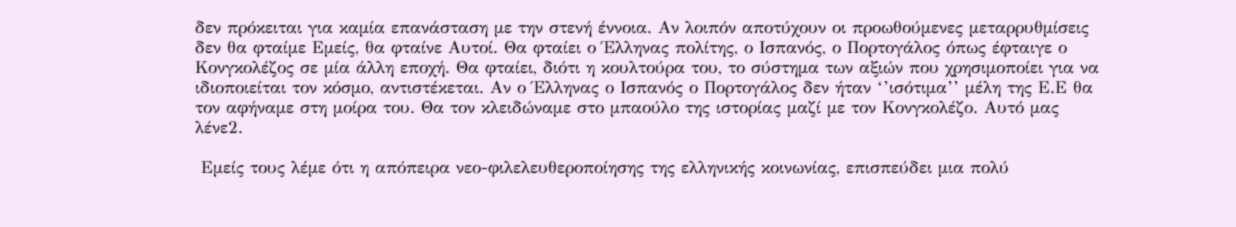δεν πρόκειται για καμία επανάσταση με την στενή έννοια. Αν λοιπόν αποτύχουν οι προωθούμενες μεταρρυθμίσεις δεν θα φταίμε Εμείς, θα φταίνε Αυτοί. Θα φταίει ο Έλληνας πολίτης, ο Ισπανός, ο Πορτογάλος όπως έφταιγε ο Κονγκολέζος σε μία άλλη εποχή. Θα φταίει, διότι η κουλτούρα του, το σύστημα των αξιών που χρησιμοποίει για να ιδιοποιείται τον κόσμο, αντιστέκεται. Αν ο Έλληνας ο Ισπανός ο Πορτογάλος δεν ήταν ‘’ισότιμα’’ μέλη της Ε.Ε θα τον αφήναμε στη μοίρα του. Θα τον κλειδώναμε στο μπαούλο της ιστορίας μαζί με τον Κονγκολέζο. Αυτό μας λένε2.

 Εμείς τους λέμε ότι η απόπειρα νεο-φιλελευθεροποίησης της ελληνικής κοινωνίας, επισπεύδει μια πολύ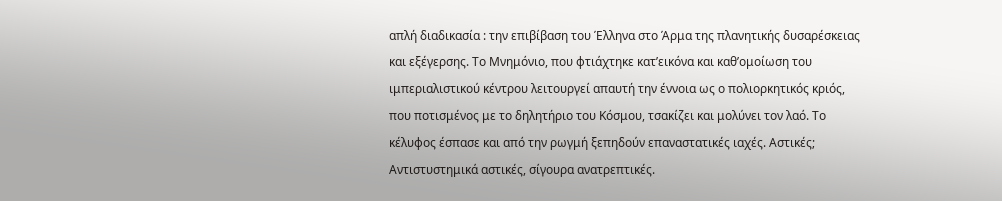απλή διαδικασία : την επιβίβαση του Έλληνα στο Άρμα της πλανητικής δυσαρέσκειας και εξέγερσης. Το Μνημόνιο, που φτιάχτηκε κατ’εικόνα και καθ’ομοίωση του ιμπεριαλιστικού κέντρου λειτουργεί απαυτή την έννοια ως ο πολιορκητικός κριός, που ποτισμένος με το δηλητήριο του Κόσμου, τσακίζει και μολύνει τον λαό. Το κέλυφος έσπασε και από την ρωγμή ξεπηδούν επαναστατικές ιαχές. Αστικές; Αντιστυστημικά αστικές, σίγουρα ανατρεπτικές.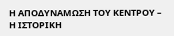Η ΑΠΟΔΥΝΑΜΩΣΗ ΤΟΥ ΚΕΝΤΡΟΥ – Η ΙΣΤΟΡΙΚΗ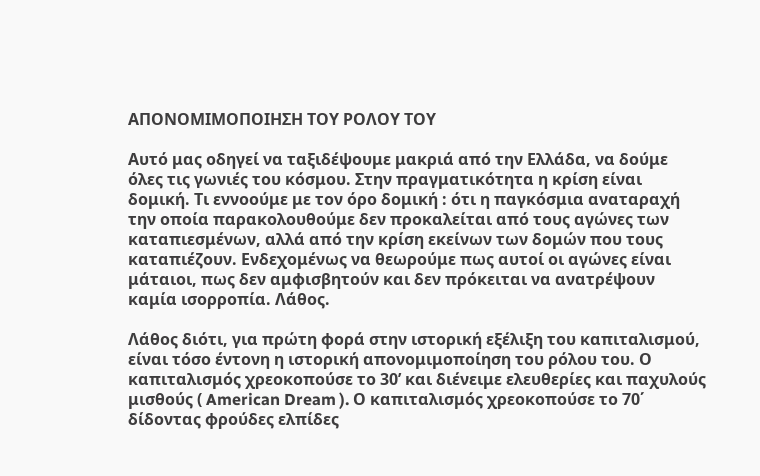ΑΠΟΝΟΜΙΜΟΠΟΙΗΣΗ ΤΟΥ ΡΟΛΟΥ ΤΟΥ

Αυτό μας οδηγεί να ταξιδέψουμε μακριά από την Ελλάδα, να δούμε όλες τις γωνιές του κόσμου. Στην πραγματικότητα η κρίση είναι δομική. Τι εννοούμε με τον όρο δομική : ότι η παγκόσμια αναταραχή την οποία παρακολουθούμε δεν προκαλείται από τους αγώνες των καταπιεσμένων, αλλά από την κρίση εκείνων των δομών που τους καταπιέζουν. Ενδεχομένως να θεωρούμε πως αυτοί οι αγώνες είναι μάταιοι, πως δεν αμφισβητούν και δεν πρόκειται να ανατρέψουν καμία ισορροπία. Λάθος.

Λάθος διότι, για πρώτη φορά στην ιστορική εξέλιξη του καπιταλισμού, είναι τόσο έντονη η ιστορική απονομιμοποίηση του ρόλου του. Ο καπιταλισμός χρεοκοπούσε το 30’ και διένειμε ελευθερίες και παχυλούς μισθούς ( American Dream ). Ο καπιταλισμός χρεοκοπούσε το 70΄ δίδοντας φρούδες ελπίδες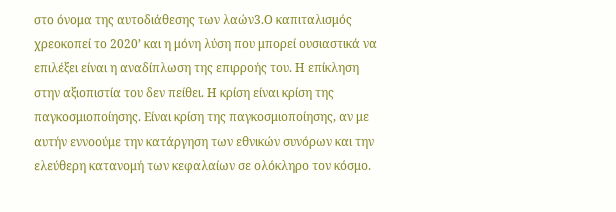στο όνομα της αυτοδιάθεσης των λαών3.Ο καπιταλισμός χρεοκοπεί το 2020’ και η μόνη λύση που μπορεί ουσιαστικά να επιλέξει είναι η αναδίπλωση της επιρροής του. Η επίκληση στην αξιοπιστία του δεν πείθει. Η κρίση είναι κρίση της παγκοσμιοποίησης. Είναι κρίση της παγκοσμιοποίησης, αν με αυτήν εννοούμε την κατάργηση των εθνικών συνόρων και την ελεύθερη κατανομή των κεφαλαίων σε ολόκληρο τον κόσμο.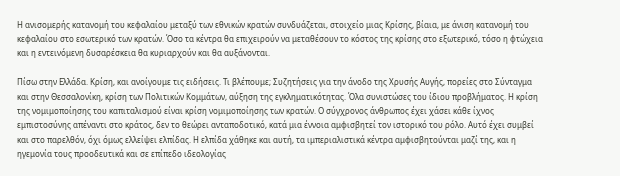Η ανισομερής κατανομή του κεφαλαίου μεταξύ των εθνικών κρατών συνδυάζεται, στοιχείο μιας Κρίσης, βίαια, με άνιση κατανομή του κεφαλαίου στο εσωτερικό των κρατών. Όσο τα κέντρα θα επιχειρούν να μεταθέσουν το κόστος της κρίσης στο εξωτερικό, τόσο η φτώχεια και η εντεινόμενη δυσαρέσκεια θα κυριαρχούν και θα αυξάνονται.

Πίσω στην Ελλάδα. Κρίση, και ανοίγουμε τις ειδήσεις. Τι βλέπουμε; Συζητήσεις για την άνοδο της Χρυσής Αυγής, πορείες στο Σύνταγμα και στην Θεσσαλονίκη, κρίση των Πολιτικών Κομμάτων, αύξηση της εγκληματικότητας. Όλα συνιστώσες του ίδιου προβλήματος. Η κρίση της νομιμοποίησης του καπιταλισμού είναι κρίση νομιμοποίησης των κρατών. Ο σύγχρονος άνθρωπος έχει χάσει κάθε ίχνος εμπιστοσύνης απέναντι στο κράτος, δεν το θεώρει ανταποδοτικό, κατά μια έννοια αμφισβητεί τον ιστορικό του ρόλο. Αυτό έχει συμβεί και στο παρελθόν, όχι όμως ελλείψει ελπίδας. Η ελπίδα χάθηκε και αυτή, τα ιμπεριαλιστικά κέντρα αμφισβητούνται μαζί της, και η ηγεμονία τους προοδευτικά και σε επίπεδο ιδεολογίας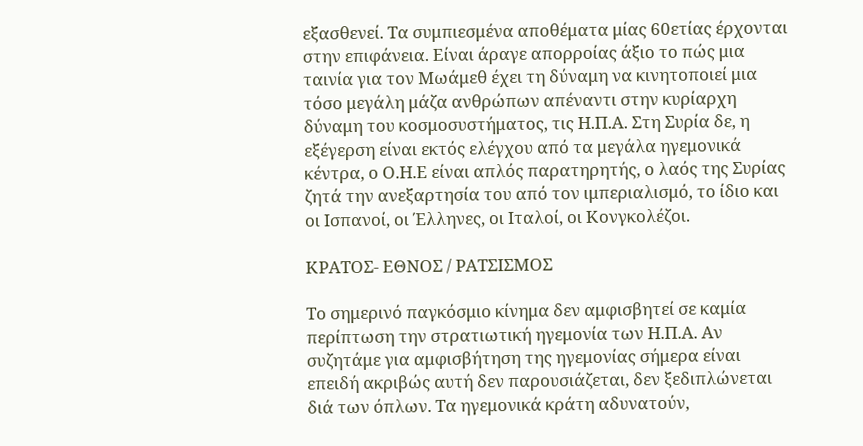εξασθενεί. Τα συμπιεσμένα αποθέματα μίας 60ετίας έρχονται στην επιφάνεια. Είναι άραγε απορροίας άξιο το πώς μια ταινία για τον Μωάμεθ έχει τη δύναμη να κινητοποιεί μια τόσο μεγάλη μάζα ανθρώπων απέναντι στην κυρίαρχη δύναμη του κοσμοσυστήματος, τις Η.Π.Α. Στη Συρία δε, η εξέγερση είναι εκτός ελέγχου από τα μεγάλα ηγεμονικά κέντρα, ο Ο.Η.Ε είναι απλός παρατηρητής, ο λαός της Συρίας ζητά την ανεξαρτησία του από τον ιμπεριαλισμό, το ίδιο και οι Ισπανοί, οι Έλληνες, οι Ιταλοί, οι Κονγκολέζοι.

ΚΡΑΤΟΣ- ΕΘΝΟΣ / ΡΑΤΣΙΣΜΟΣ

Το σημερινό παγκόσμιο κίνημα δεν αμφισβητεί σε καμία περίπτωση την στρατιωτική ηγεμονία των Η.Π.Α. Αν συζητάμε για αμφισβήτηση της ηγεμονίας σήμερα είναι επειδή ακριβώς αυτή δεν παρουσιάζεται, δεν ξεδιπλώνεται διά των όπλων. Τα ηγεμονικά κράτη αδυνατούν,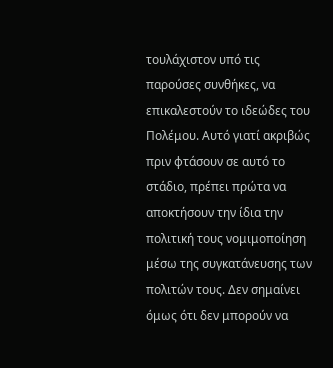τουλάχιστον υπό τις παρούσες συνθήκες, να επικαλεστούν το ιδεώδες του Πολέμου. Αυτό γιατί ακριβώς πριν φτάσουν σε αυτό το στάδιο, πρέπει πρώτα να αποκτήσουν την ίδια την πολιτική τους νομιμοποίηση μέσω της συγκατάνευσης των πολιτών τους. Δεν σημαίνει όμως ότι δεν μπορούν να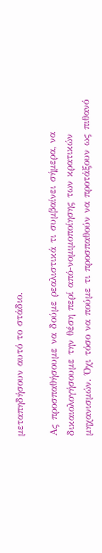μεταπηδήσουν αυτό το στάδιο.

Ας προσπαθήσουμε να δούμε ρεαλιστικά τι συμβαίνει σήμερα, να δικαιολογήσουμε την θέση περί από-νομιμοποίησης των κρατικών μηχανισμών. Όχι τόσο να πούμε τι προσπαθούν να προτάξουν ως πιθανό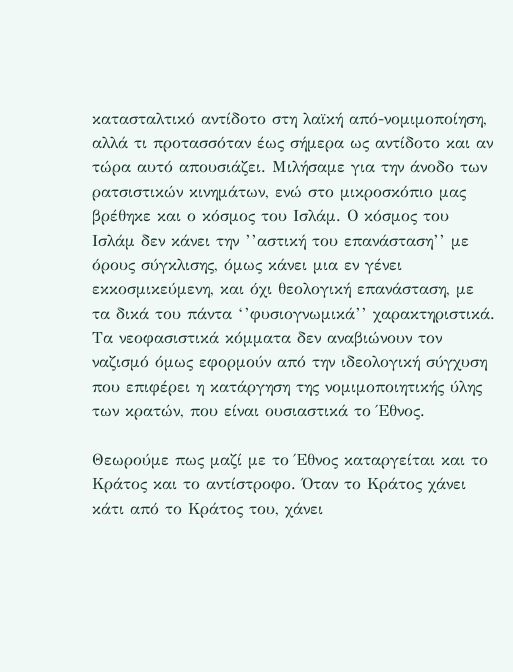κατασταλτικό αντίδοτο στη λαϊκή από-νομιμοποίηση, αλλά τι προτασσόταν έως σήμερα ως αντίδοτο και αν τώρα αυτό απουσιάζει. Μιλήσαμε για την άνοδο των ρατσιστικών κινημάτων, ενώ στο μικροσκόπιο μας βρέθηκε και ο κόσμος του Ισλάμ. Ο κόσμος του Ισλάμ δεν κάνει την ’’αστική του επανάσταση’’ με όρους σύγκλισης, όμως κάνει μια εν γένει εκκοσμικεύμενη, και όχι θεολογική επανάσταση, με τα δικά του πάντα ‘’φυσιογνωμικά’’ χαρακτηριστικά. Τα νεοφασιστικά κόμματα δεν αναβιώνουν τον ναζισμό όμως εφορμούν από την ιδεολογική σύγχυση που επιφέρει η κατάργηση της νομιμοποιητικής ύλης των κρατών, που είναι ουσιαστικά το Έθνος.

Θεωρούμε πως μαζί με το Έθνος καταργείται και το Κράτος και το αντίστροφο. Όταν το Κράτος χάνει κάτι από το Κράτος του, χάνει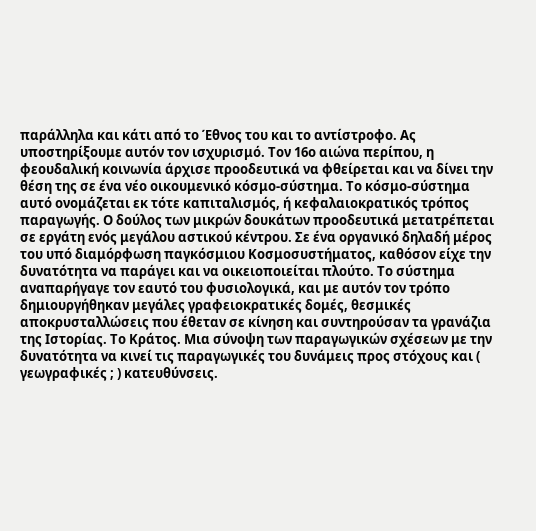παράλληλα και κάτι από το Έθνος του και το αντίστροφο. Ας υποστηρίξουμε αυτόν τον ισχυρισμό. Τον 16ο αιώνα περίπου, η φεουδαλική κοινωνία άρχισε προοδευτικά να φθείρεται και να δίνει την θέση της σε ένα νέο οικουμενικό κόσμο-σύστημα. Το κόσμο-σύστημα αυτό ονομάζεται εκ τότε καπιταλισμός, ή κεφαλαιοκρατικός τρόπος παραγωγής. Ο δούλος των μικρών δουκάτων προοδευτικά μετατρέπεται σε εργάτη ενός μεγάλου αστικού κέντρου. Σε ένα οργανικό δηλαδή μέρος του υπό διαμόρφωση παγκόσμιου Κοσμοσυστήματος, καθόσον είχε την δυνατότητα να παράγει και να οικειοποιείται πλούτο. Το σύστημα αναπαρήγαγε τον εαυτό του φυσιολογικά, και με αυτόν τον τρόπο δημιουργήθηκαν μεγάλες γραφειοκρατικές δομές, θεσμικές αποκρυσταλλώσεις που έθεταν σε κίνηση και συντηρούσαν τα γρανάζια της Ιστορίας. Το Κράτος. Μια σύνοψη των παραγωγικών σχέσεων με την δυνατότητα να κινεί τις παραγωγικές του δυνάμεις προς στόχους και ( γεωγραφικές ; ) κατευθύνσεις.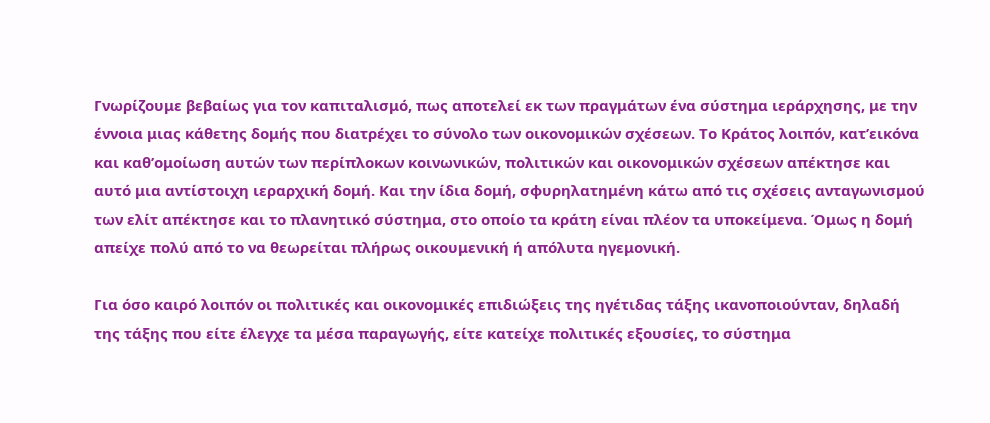Γνωρίζουμε βεβαίως για τον καπιταλισμό, πως αποτελεί εκ των πραγμάτων ένα σύστημα ιεράρχησης, με την έννοια μιας κάθετης δομής που διατρέχει το σύνολο των οικονομικών σχέσεων. Το Κράτος λοιπόν, κατ’εικόνα και καθ’ομοίωση αυτών των περίπλοκων κοινωνικών, πολιτικών και οικονομικών σχέσεων απέκτησε και αυτό μια αντίστοιχη ιεραρχική δομή. Και την ίδια δομή, σφυρηλατημένη κάτω από τις σχέσεις ανταγωνισμού των ελίτ απέκτησε και το πλανητικό σύστημα, στο οποίο τα κράτη είναι πλέον τα υποκείμενα. Όμως η δομή απείχε πολύ από το να θεωρείται πλήρως οικουμενική ή απόλυτα ηγεμονική.

Για όσο καιρό λοιπόν οι πολιτικές και οικονομικές επιδιώξεις της ηγέτιδας τάξης ικανοποιούνταν, δηλαδή της τάξης που είτε έλεγχε τα μέσα παραγωγής, είτε κατείχε πολιτικές εξουσίες, το σύστημα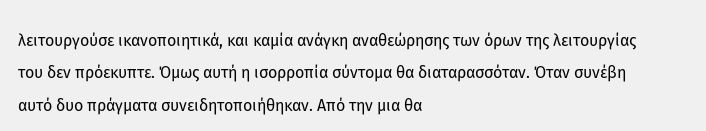λειτουργούσε ικανοποιητικά, και καμία ανάγκη αναθεώρησης των όρων της λειτουργίας του δεν πρόεκυπτε. Όμως αυτή η ισορροπία σύντομα θα διαταρασσόταν. Όταν συνέβη αυτό δυο πράγματα συνειδητοποιήθηκαν. Από την μια θα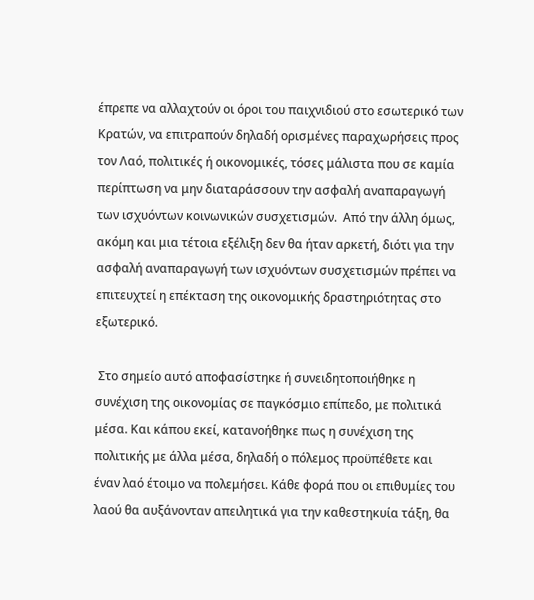έπρεπε να αλλαχτούν οι όροι του παιχνιδιού στο εσωτερικό των Κρατών, να επιτραπούν δηλαδή ορισμένες παραχωρήσεις προς τον Λαό, πολιτικές ή οικονομικές, τόσες μάλιστα που σε καμία περίπτωση να μην διαταράσσουν την ασφαλή αναπαραγωγή των ισχυόντων κοινωνικών συσχετισμών.  Από την άλλη όμως, ακόμη και μια τέτοια εξέλιξη δεν θα ήταν αρκετή, διότι για την ασφαλή αναπαραγωγή των ισχυόντων συσχετισμών πρέπει να επιτευχτεί η επέκταση της οικονομικής δραστηριότητας στο εξωτερικό.

 Στο σημείο αυτό αποφασίστηκε ή συνειδητοποιήθηκε η συνέχιση της οικονομίας σε παγκόσμιο επίπεδο, με πολιτικά μέσα. Και κάπου εκεί, κατανοήθηκε πως η συνέχιση της πολιτικής με άλλα μέσα, δηλαδή ο πόλεμος προϋπέθετε και έναν λαό έτοιμο να πολεμήσει. Κάθε φορά που οι επιθυμίες του λαού θα αυξάνονταν απειλητικά για την καθεστηκυία τάξη, θα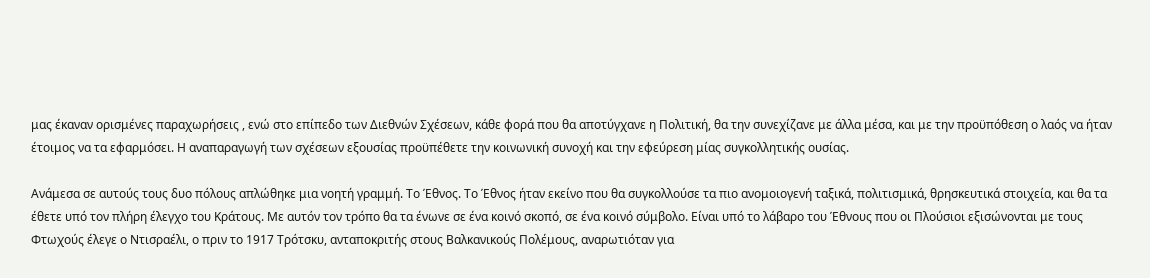μας έκαναν ορισμένες παραχωρήσεις , ενώ στο επίπεδο των Διεθνών Σχέσεων, κάθε φορά που θα αποτύγχανε η Πολιτική, θα την συνεχίζανε με άλλα μέσα, και με την προϋπόθεση ο λαός να ήταν έτοιμος να τα εφαρμόσει. Η αναπαραγωγή των σχέσεων εξουσίας προϋπέθετε την κοινωνική συνοχή και την εφεύρεση μίας συγκολλητικής ουσίας.

Ανάμεσα σε αυτούς τους δυο πόλους απλώθηκε μια νοητή γραμμή. Το Έθνος. Το Έθνος ήταν εκείνο που θα συγκολλούσε τα πιο ανομοιογενή ταξικά, πολιτισμικά, θρησκευτικά στοιχεία, και θα τα έθετε υπό τον πλήρη έλεγχο του Κράτους. Με αυτόν τον τρόπο θα τα ένωνε σε ένα κοινό σκοπό, σε ένα κοινό σύμβολο. Είναι υπό το λάβαρο του Έθνους που οι Πλούσιοι εξισώνονται με τους Φτωχούς έλεγε ο Ντισραέλι, ο πριν το 1917 Τρότσκυ, ανταποκριτής στους Βαλκανικούς Πολέμους, αναρωτιόταν για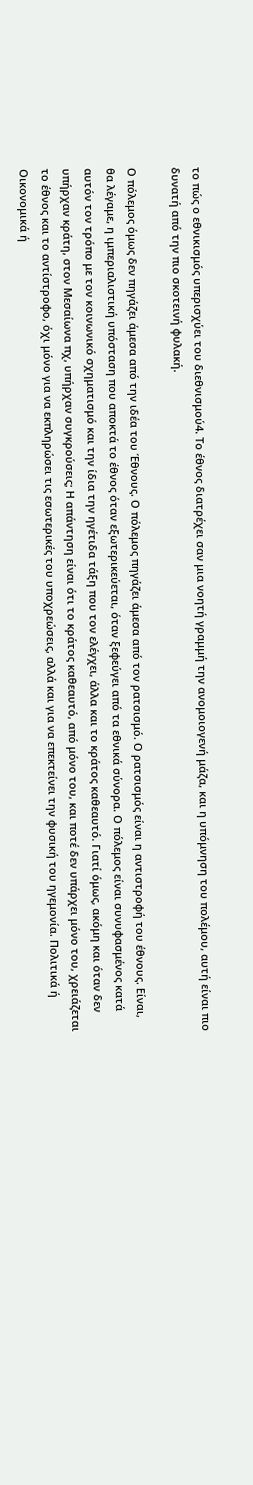το πώς ο εθνικισμός υπερισχύει του διεθνισμού4. Το έθνος διατρέχει σαν μια νοητή γραμμή την ανομοιογενή μάζα, και η υπόμνηση του πολέμου, αυτή είναι πιο δυνατή από την πιο σκοτεινή φυλακή.

Ο πόλεμος όμως δεν πηγάζει άμεσα από την ιδέα του Έθνους. Ο πόλεμος πηγάζει άμεσα από τον ρατσισμό. Ο ρατσισμός είναι η αντιστροφή του έθνους. Είναι, θα λέγαμε, η ιμπεριαλιστική υπόσταση που αποκτά το έθνος όταν εξωτερικεύεται, όταν ξεφεύγει από τα εθνικά σύνορα. Ο πόλεμος είναι συνυφασμένος κατά αυτόν τον τρόπο με τον κοινωνικό σχηματισμό και την ίδια την ηγέτιδα τάξη που τον ελέγχει, άλλα και το κράτος καθεαυτό. Γιατί όμως, ακόμη και όταν δεν υπήρχαν κράτη, στον Μεσαίωνα πχ, υπήρχαν συγκρούσεις; Η απάντηση είναι ότι το κράτος καθεαυτό, από μόνο του, και ποτέ δεν υπάρχει μόνο του, χρειάζεται το έθνος και το αντίστροφο, όχι μόνο για να εκπληρώσει τις εσωτερικές του υποχρεώσεις, αλλά και για να επεκτείνει την φυσική του ηγεμονία. Πολιτικά ή Οικονομικά ή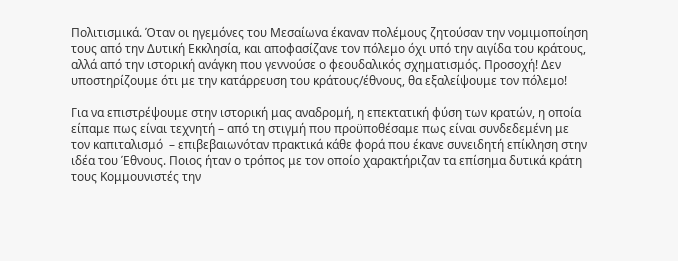Πολιτισμικά. Όταν οι ηγεμόνες του Μεσαίωνα έκαναν πολέμους ζητούσαν την νομιμοποίηση τους από την Δυτική Εκκλησία, και αποφασίζανε τον πόλεμο όχι υπό την αιγίδα του κράτους, αλλά από την ιστορική ανάγκη που γεννούσε ο φεουδαλικός σχηματισμός. Προσοχή! Δεν υποστηρίζουμε ότι με την κατάρρευση του κράτους/έθνους, θα εξαλείψουμε τον πόλεμο!

Για να επιστρέψουμε στην ιστορική μας αναδρομή, η επεκτατική φύση των κρατών, η οποία είπαμε πως είναι τεχνητή – από τη στιγμή που προϋποθέσαμε πως είναι συνδεδεμένη με τον καπιταλισμό  – επιβεβαιωνόταν πρακτικά κάθε φορά που έκανε συνειδητή επίκληση στην ιδέα του Έθνους. Ποιος ήταν ο τρόπος με τον οποίο χαρακτήριζαν τα επίσημα δυτικά κράτη τους Κομμουνιστές την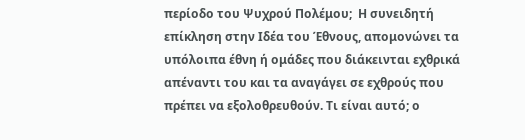περίοδο του Ψυχρού Πολέμου;  Η συνειδητή επίκληση στην Ιδέα του Έθνους, απομονώνει τα υπόλοιπα έθνη ή ομάδες που διάκεινται εχθρικά απέναντι του και τα αναγάγει σε εχθρούς που πρέπει να εξολοθρευθούν. Τι είναι αυτό; ο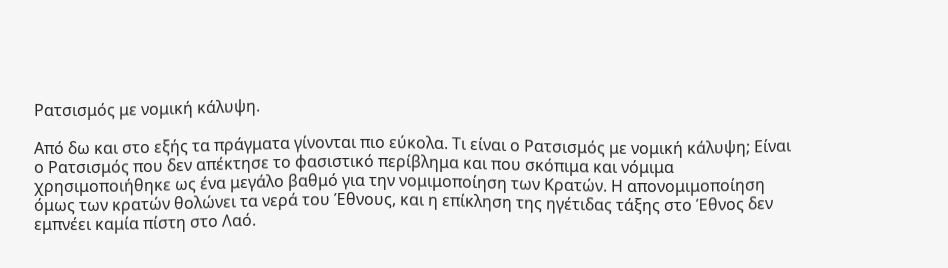Ρατσισμός με νομική κάλυψη.

Από δω και στο εξής τα πράγματα γίνονται πιο εύκολα. Τι είναι ο Ρατσισμός με νομική κάλυψη; Είναι ο Ρατσισμός που δεν απέκτησε το φασιστικό περίβλημα και που σκόπιμα και νόμιμα χρησιμοποιήθηκε ως ένα μεγάλο βαθμό για την νομιμοποίηση των Κρατών. Η απονομιμοποίηση όμως των κρατών θολώνει τα νερά του Έθνους, και η επίκληση της ηγέτιδας τάξης στο Έθνος δεν εμπνέει καμία πίστη στο Λαό.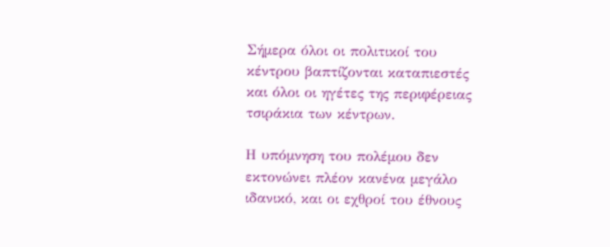Σήμερα όλοι οι πολιτικοί του κέντρου βαπτίζονται καταπιεστές και όλοι οι ηγέτες της περιφέρειας τσιράκια των κέντρων.

Η υπόμνηση του πολέμου δεν εκτονώνει πλέον κανένα μεγάλο ιδανικό, και οι εχθροί του έθνους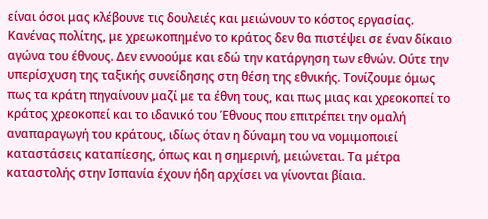είναι όσοι μας κλέβουνε τις δουλειές και μειώνουν το κόστος εργασίας. Κανένας πολίτης, με χρεωκοπημένο το κράτος δεν θα πιστέψει σε έναν δίκαιο αγώνα του έθνους. Δεν εννοούμε και εδώ την κατάργηση των εθνών. Ούτε την υπερίσχυση της ταξικής συνείδησης στη θέση της εθνικής. Τονίζουμε όμως πως τα κράτη πηγαίνουν μαζί με τα έθνη τους, και πως μιας και χρεοκοπεί το κράτος χρεοκοπεί και το ιδανικό του Έθνους που επιτρέπει την ομαλή αναπαραγωγή του κράτους, ιδίως όταν η δύναμη του να νομιμοποιεί καταστάσεις καταπίεσης, όπως και η σημερινή, μειώνεται. Τα μέτρα καταστολής στην Ισπανία έχουν ήδη αρχίσει να γίνονται βίαια.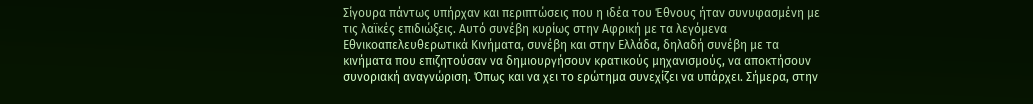Σίγουρα πάντως υπήρχαν και περιπτώσεις που η ιδέα του Έθνους ήταν συνυφασμένη με τις λαϊκές επιδιώξεις. Αυτό συνέβη κυρίως στην Αφρική με τα λεγόμενα Εθνικοαπελευθερωτικά Κινήματα, συνέβη και στην Ελλάδα, δηλαδή συνέβη με τα κινήματα που επιζητούσαν να δημιουργήσουν κρατικούς μηχανισμούς, να αποκτήσουν συνοριακή αναγνώριση. Όπως και να χει το ερώτημα συνεχίζει να υπάρχει. Σήμερα, στην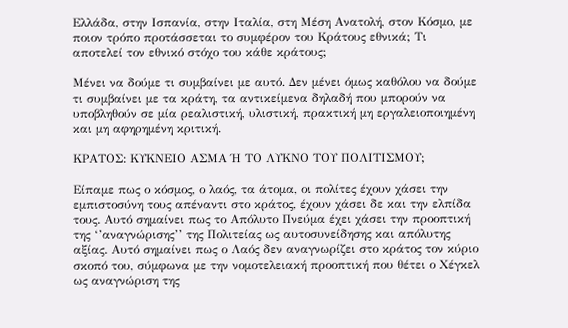Ελλάδα, στην Ισπανία, στην Ιταλία, στη Μέση Ανατολή, στον Κόσμο, με ποιον τρόπο προτάσσεται το συμφέρον του Κράτους εθνικά; Τι αποτελεί τον εθνικό στόχο του κάθε κράτους;

Μένει να δούμε τι συμβαίνει με αυτό. Δεν μένει όμως καθόλου να δούμε τι συμβαίνει με τα κράτη, τα αντικείμενα δηλαδή που μπορούν να υποβληθούν σε μία ρεαλιστική, υλιστική, πρακτική μη εργαλειοποιημένη και μη αφηρημένη κριτική.

ΚΡΑΤΟΣ: ΚΥΚΝΕΙΟ ΑΣΜΑ Ή ΤΟ ΛΥΚΝΟ ΤΟΥ ΠΟΛΙΤΙΣΜΟΥ;

Είπαμε πως ο κόσμος, ο λαός, τα άτομα, οι πολίτες έχουν χάσει την εμπιστοσύνη τους απέναντι στο κράτος, έχουν χάσει δε και την ελπίδα τους. Αυτό σημαίνει πως το Απόλυτο Πνεύμα έχει χάσει την προοπτική της ‘’αναγνώρισης’’ της Πολιτείας ως αυτοσυνείδησης και απόλυτης αξίας. Αυτό σημαίνει πως ο Λαός δεν αναγνωρίζει στο κράτος τον κύριο σκοπό του, σύμφωνα με την νομοτελειακή προοπτική που θέτει ο Χέγκελ ως αναγνώριση της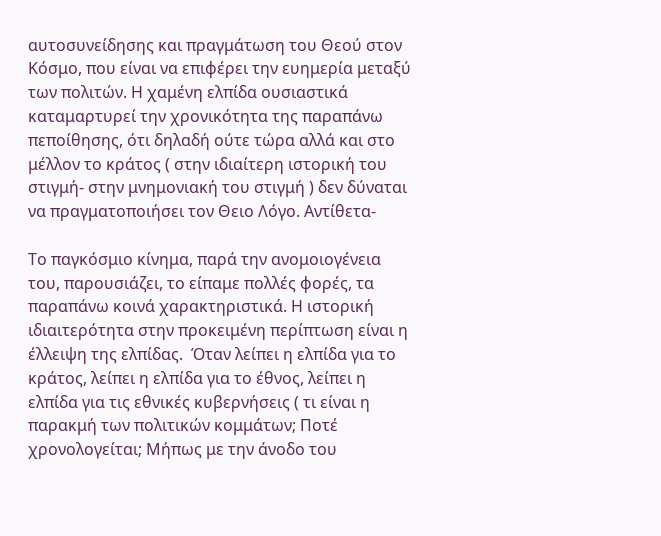αυτοσυνείδησης και πραγμάτωση του Θεού στον Κόσμο, που είναι να επιφέρει την ευημερία μεταξύ των πολιτών. Η χαμένη ελπίδα ουσιαστικά καταμαρτυρεί την χρονικότητα της παραπάνω πεποίθησης, ότι δηλαδή ούτε τώρα αλλά και στο μέλλον το κράτος ( στην ιδιαίτερη ιστορική του στιγμή- στην μνημονιακή του στιγμή ) δεν δύναται να πραγματοποιήσει τον Θειο Λόγο. Αντίθετα-

Το παγκόσμιο κίνημα, παρά την ανομοιογένεια  του, παρουσιάζει, το είπαμε πολλές φορές, τα παραπάνω κοινά χαρακτηριστικά. Η ιστορική ιδιαιτερότητα στην προκειμένη περίπτωση είναι η έλλειψη της ελπίδας.  Όταν λείπει η ελπίδα για το κράτος, λείπει η ελπίδα για το έθνος, λείπει η ελπίδα για τις εθνικές κυβερνήσεις ( τι είναι η παρακμή των πολιτικών κομμάτων; Ποτέ χρονολογείται; Μήπως με την άνοδο του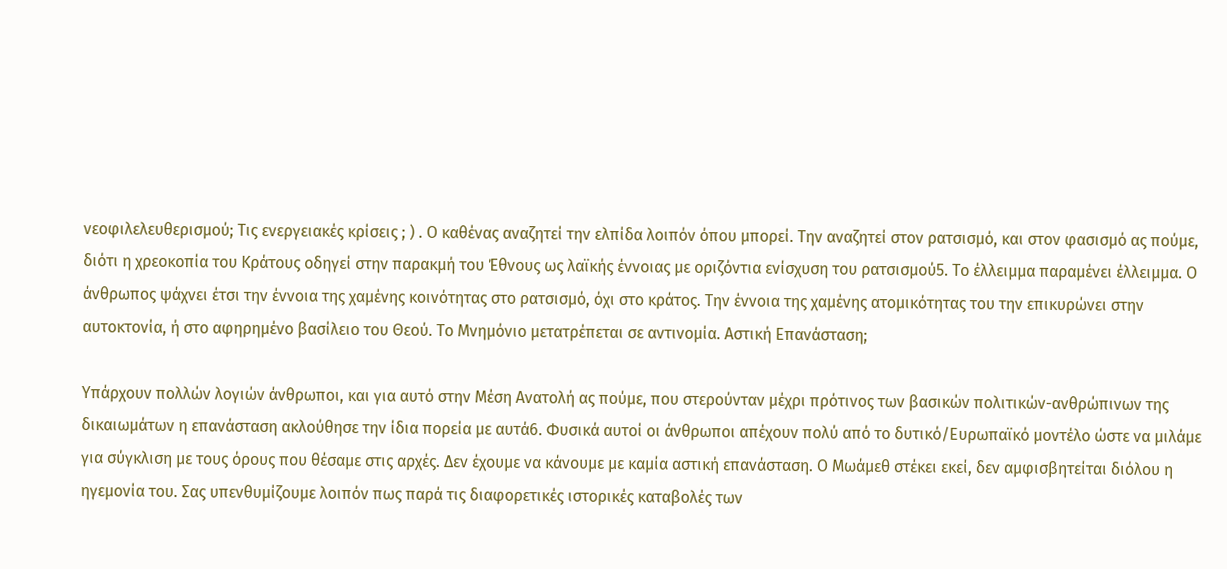νεοφιλελευθερισμού; Τις ενεργειακές κρίσεις ; ) . Ο καθένας αναζητεί την ελπίδα λοιπόν όπου μπορεί. Την αναζητεί στον ρατσισμό, και στον φασισμό ας πούμε, διότι η χρεοκοπία του Κράτους οδηγεί στην παρακμή του Έθνους ως λαϊκής έννοιας με οριζόντια ενίσχυση του ρατσισμού5. Το έλλειμμα παραμένει έλλειμμα. Ο άνθρωπος ψάχνει έτσι την έννοια της χαμένης κοινότητας στο ρατσισμό, όχι στο κράτος. Την έννοια της χαμένης ατομικότητας του την επικυρώνει στην αυτοκτονία, ή στο αφηρημένο βασίλειο του Θεού. Το Μνημόνιο μετατρέπεται σε αντινομία. Αστική Επανάσταση;

Υπάρχουν πολλών λογιών άνθρωποι, και για αυτό στην Μέση Ανατολή ας πούμε, που στερούνταν μέχρι πρότινος των βασικών πολιτικών-ανθρώπινων της δικαιωμάτων η επανάσταση ακλούθησε την ίδια πορεία με αυτά6. Φυσικά αυτοί οι άνθρωποι απέχουν πολύ από το δυτικό/Ευρωπαϊκό μοντέλο ώστε να μιλάμε για σύγκλιση με τους όρους που θέσαμε στις αρχές. Δεν έχουμε να κάνουμε με καμία αστική επανάσταση. Ο Μωάμεθ στέκει εκεί, δεν αμφισβητείται διόλου η ηγεμονία του. Σας υπενθυμίζουμε λοιπόν πως παρά τις διαφορετικές ιστορικές καταβολές των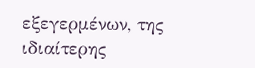εξεγερμένων, της ιδιαίτερης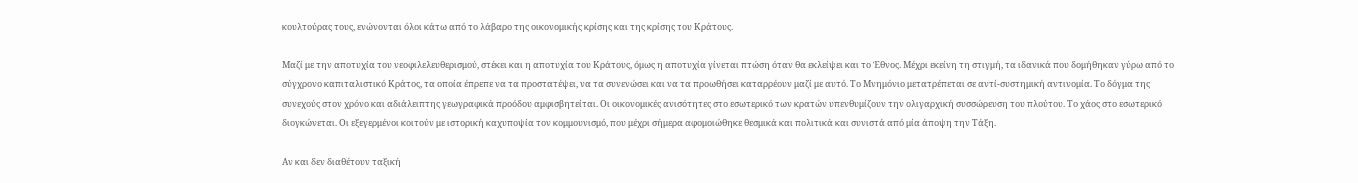κουλτούρας τους, ενώνονται όλοι κάτω από το λάβαρο της οικονομικής κρίσης και της κρίσης του Κράτους.

Μαζί με την αποτυχία του νεοφιλελευθερισμού, στέκει και η αποτυχία του Κράτους, όμως η αποτυχία γίνεται πτώση όταν θα εκλείψει και το Έθνος. Μέχρι εκείνη τη στιγμή, τα ιδανικά που δομήθηκαν γύρω από το σύγχρονο καπιταλιστικό Κράτος, τα οποία έπρεπε να τα προστατέψει, να τα συνενώσει και να τα προωθήσει καταρρέουν μαζί με αυτό. Το Μνημόνιο μετατρέπεται σε αντί-συστημική αντινομία. Το δόγμα της συνεχούς στον χρόνο και αδιάλειπτης γεωγραφικά προόδου αμφισβητείται. Οι οικονομικές ανισότητες στο εσωτερικό των κρατών υπενθυμίζουν την ολιγαρχική συσσώρευση του πλούτου. Το χάος στο εσωτερικό διογκώνεται. Οι εξεγερμένοι κοιτούν με ιστορική καχυποψία τον κομμουνισμό, που μέχρι σήμερα αφομοιώθηκε θεσμικά και πολιτικά και συνιστά από μία άποψη την Τάξη.

Αν και δεν διαθέτουν ταξική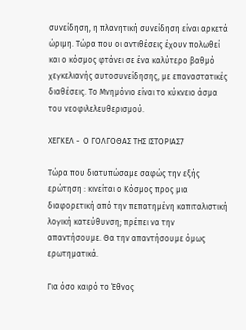συνείδηση, η πλανητική συνείδηση είναι αρκετά ώριμη. Τώρα που οι αντιθέσεις έχουν πολωθεί και ο κόσμος φτάνει σε ένα καλύτερο βαθμό χεγκελιανής αυτοσυνείδησης, με επαναστατικές διαθέσεις. Το Μνημόνιο είναι το κύκνειο άσμα του νεοφιλελευθερισμού.

ΧΕΓΚΕΛ -  Ο ΓΟΛΓΟΘΑΣ ΤΗΣ ΙΣΤΟΡΙΑΣ7

Τώρα που διατυπώσαμε σαφώς την εξής ερώτηση : κινείται ο Κόσμος προς μια διαφορετική από την πεπατημένη καπιταλιστική λογική κατεύθυνση; πρέπει να την απαντήσουμε. Θα την απαντήσουμε όμως ερωτηματικά.

Για όσο καιρό το Έθνος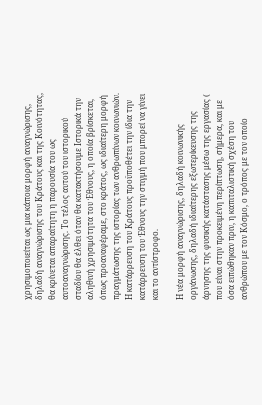χρησιμοποιείται ως μια κάποια μορφή αναγνώρισης, δηλαδή αναγνώρισης του Κράτους και της Κοινότητας, θα κρίνεται απαραίτητη η παρουσία του ως αυτοαναγνώρισης. Το τέλος αυτού του ιστορικού σταδίου θα έλθει όταν θα κατακτήσουμε Ιστορικά την αληθινή χρησιμότητα του Έθνους, η οποία βρίσκεται, όπως προαναφέραμε, στο κράτος, ως ιδιαίτερη μορφή πραγμάτωσης της ιστορίας των ανθρωπίνων κοινωνιών. Η κατάρρευση του Κράτους προϋποθέτει την ίδια την κατάρρευση του Έθνους την στιγμή που μπορεί να γίνει και το αντίστροφο.

Η νέα μορφή αναγνώρισης, δηλαδή κοινωνικής οργάνωσης, δηλαδή ιδιαίτερης εξωτερίκευσης της άρνησης της φυσικής κατάστασης μέσω της εργασίας ( που είναι στην προκειμένη περίπτωση, σήμερα, και με όσα ειπώθηκαν πριν, η καπιταλιστική σχέση του ανθρώπου με τον Κόσμο, ο τρόπος με τον οποίο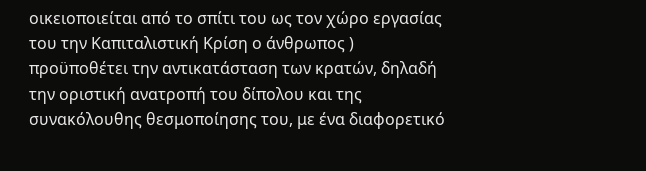οικειοποιείται από το σπίτι του ως τον χώρο εργασίας του την Καπιταλιστική Κρίση ο άνθρωπος ) προϋποθέτει την αντικατάσταση των κρατών, δηλαδή την οριστική ανατροπή του δίπολου και της συνακόλουθης θεσμοποίησης του, με ένα διαφορετικό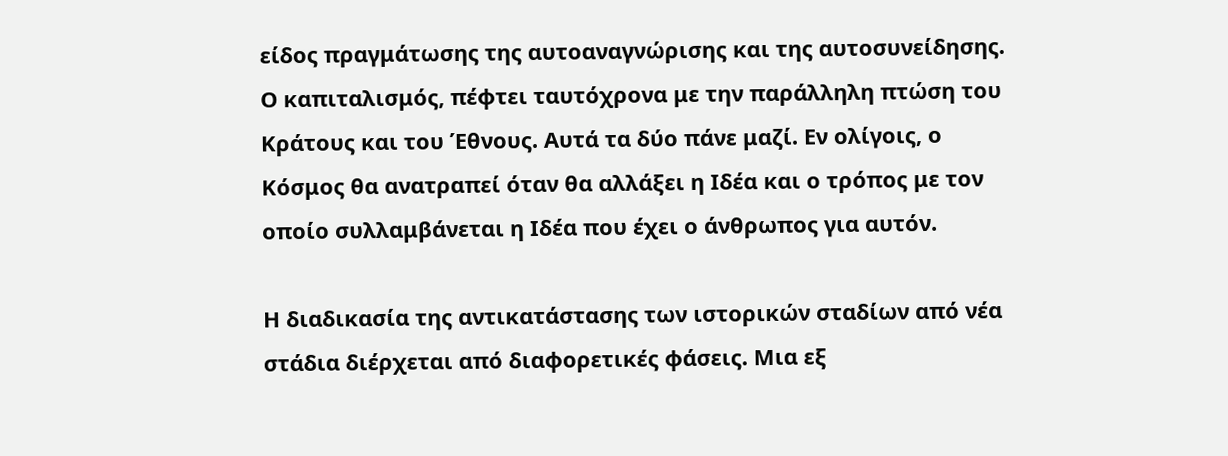είδος πραγμάτωσης της αυτοαναγνώρισης και της αυτοσυνείδησης. Ο καπιταλισμός, πέφτει ταυτόχρονα με την παράλληλη πτώση του Κράτους και του Έθνους. Αυτά τα δύο πάνε μαζί. Εν ολίγοις, ο Κόσμος θα ανατραπεί όταν θα αλλάξει η Ιδέα και ο τρόπος με τον οποίο συλλαμβάνεται η Ιδέα που έχει ο άνθρωπος για αυτόν.

Η διαδικασία της αντικατάστασης των ιστορικών σταδίων από νέα στάδια διέρχεται από διαφορετικές φάσεις. Μια εξ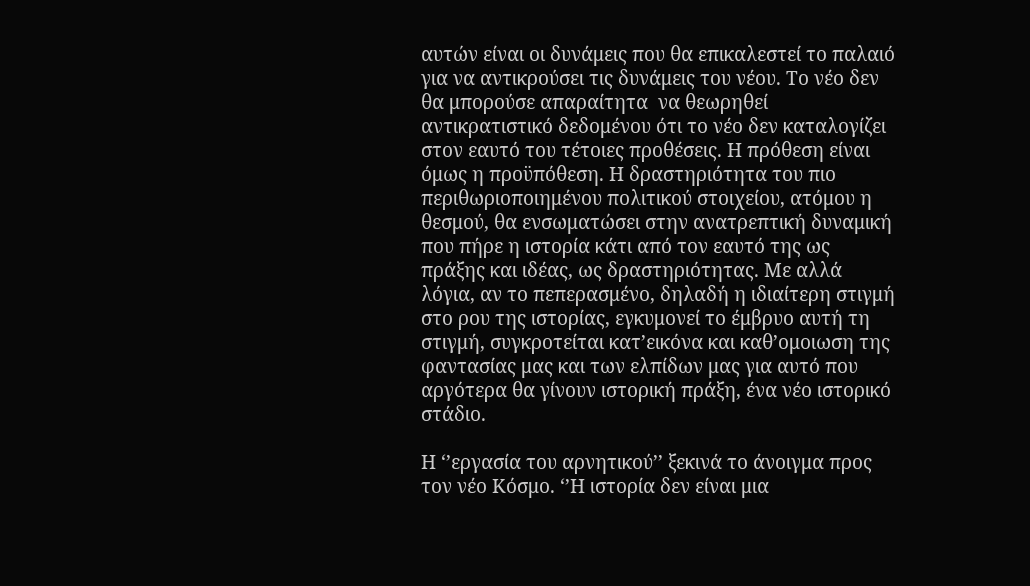αυτών είναι οι δυνάμεις που θα επικαλεστεί το παλαιό για να αντικρούσει τις δυνάμεις του νέου. Το νέο δεν θα μπορούσε απαραίτητα  να θεωρηθεί αντικρατιστικό δεδομένου ότι το νέο δεν καταλογίζει στον εαυτό του τέτοιες προθέσεις. Η πρόθεση είναι όμως η προϋπόθεση. Η δραστηριότητα του πιο περιθωριοποιημένου πολιτικού στοιχείου, ατόμου η θεσμού, θα ενσωματώσει στην ανατρεπτική δυναμική που πήρε η ιστορία κάτι από τον εαυτό της ως πράξης και ιδέας, ως δραστηριότητας. Με αλλά λόγια, αν το πεπερασμένο, δηλαδή η ιδιαίτερη στιγμή στο ρου της ιστορίας, εγκυμονεί το έμβρυο αυτή τη στιγμή, συγκροτείται κατ’εικόνα και καθ’ομοιωση της φαντασίας μας και των ελπίδων μας για αυτό που αργότερα θα γίνουν ιστορική πράξη, ένα νέο ιστορικό στάδιο.

Η ‘’εργασία του αρνητικού’’ ξεκινά το άνοιγμα προς τον νέο Κόσμο. ‘’Η ιστορία δεν είναι μια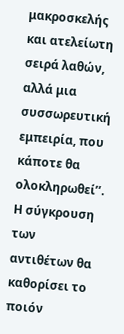μακροσκελής και ατελείωτη σειρά λαθών, αλλά μια συσσωρευτική εμπειρία, που κάποτε θα ολοκληρωθεί’’. Η σύγκρουση των αντιθέτων θα καθορίσει το ποιόν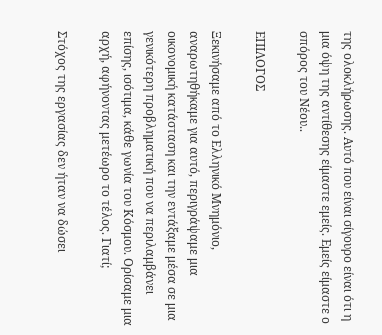της ολοκλήρωσης. Αυτό που είναι σίγουρο είναι ότι η μια όψη της αντίθεσης είμαστε εμείς. Εμείς είμαστε ο σπόρος του Νέου..

ΕΠΙΛΟΓΟΣ

Ξεκινήσαμε από το Ελληνικό Μνημόνιο, αναρωτηθήκαμε για αυτό, περιγράψαμε μια οικονομική κατάσταση και την εντάξαμε μέσα σε μια γενικότερη προβληματική που να περιλαμβάνει επίσης, ισότιμα, κάθε γωνία του Κόσμου. Ορίσαμε μια αρχή, αφήνοντας μετέωρο το τέλος. Γιατί;

Στόχος της εργασίας δεν ήταν να δώσει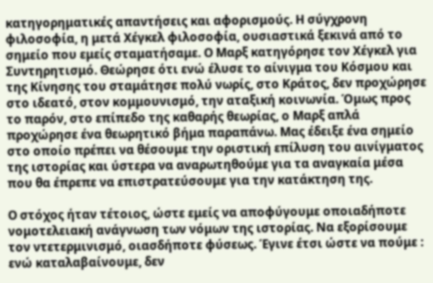κατηγορηματικές απαντήσεις και αφορισμούς. Η σύγχρονη φιλοσοφία, η μετά Χέγκελ φιλοσοφία, ουσιαστικά ξεκινά από το σημείο που εμείς σταματήσαμε. Ο Μαρξ κατηγόρησε τον Χέγκελ για Συντηρητισμό. Θεώρησε ότι ενώ έλυσε το αίνιγμα του Κόσμου και της Κίνησης του σταμάτησε πολύ νωρίς, στο Κράτος, δεν προχώρησε στο ιδεατό, στον κομμουνισμό, την αταξική κοινωνία. Όμως προς το παρόν, στο επίπεδο της καθαρής θεωρίας, ο Μαρξ απλά προχώρησε ένα θεωρητικό βήμα παραπάνω. Μας έδειξε ένα σημείο στο οποίο πρέπει να θέσουμε την οριστική επίλυση του αινίγματος της ιστορίας και ύστερα να αναρωτηθούμε για τα αναγκαία μέσα που θα έπρεπε να επιστρατεύσουμε για την κατάκτηση της.

Ο στόχος ήταν τέτοιος, ώστε εμείς να αποφύγουμε οποιαδήποτε νομοτελειακή ανάγνωση των νόμων της ιστορίας. Να εξορίσουμε τον ντετερμινισμό, οιασδήποτε φύσεως. Έγινε έτσι ώστε να πούμε : ενώ καταλαβαίνουμε, δεν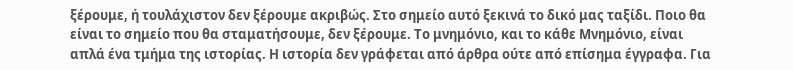ξέρουμε, ή τουλάχιστον δεν ξέρουμε ακριβώς. Στο σημείο αυτό ξεκινά το δικό μας ταξίδι. Ποιο θα είναι το σημείο που θα σταματήσουμε, δεν ξέρουμε. Το μνημόνιο, και το κάθε Μνημόνιο, είναι απλά ένα τμήμα της ιστορίας. Η ιστορία δεν γράφεται από άρθρα ούτε από επίσημα έγγραφα. Για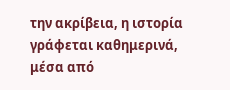την ακρίβεια, η ιστορία γράφεται καθημερινά, μέσα από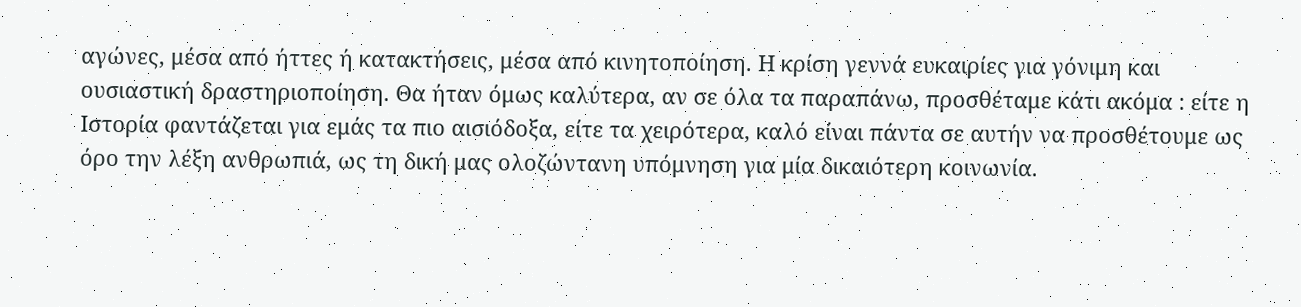αγώνες, μέσα από ήττες ή κατακτήσεις, μέσα από κινητοποίηση. Η κρίση γεννά ευκαιρίες για γόνιμη και ουσιαστική δραστηριοποίηση. Θα ήταν όμως καλύτερα, αν σε όλα τα παραπάνω, προσθέταμε κάτι ακόμα : είτε η Ιστορία φαντάζεται για εμάς τα πιο αισιόδοξα, είτε τα χειρότερα, καλό είναι πάντα σε αυτήν να προσθέτουμε ως όρο την λέξη ανθρωπιά, ως τη δική μας ολοζώντανη υπόμνηση για μία δικαιότερη κοινωνία.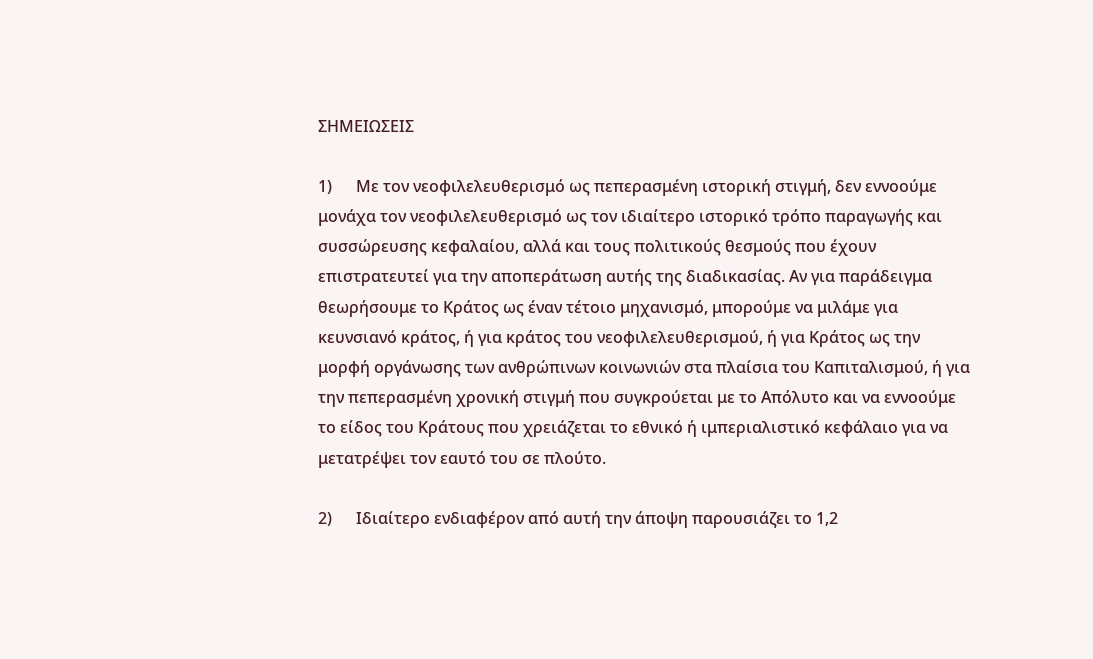ΣΗΜΕΙΩΣΕΙΣ

1)      Με τον νεοφιλελευθερισμό ως πεπερασμένη ιστορική στιγμή, δεν εννοούμε μονάχα τον νεοφιλελευθερισμό ως τον ιδιαίτερο ιστορικό τρόπο παραγωγής και συσσώρευσης κεφαλαίου, αλλά και τους πολιτικούς θεσμούς που έχουν επιστρατευτεί για την αποπεράτωση αυτής της διαδικασίας. Αν για παράδειγμα θεωρήσουμε το Κράτος ως έναν τέτοιο μηχανισμό, μπορούμε να μιλάμε για κευνσιανό κράτος, ή για κράτος του νεοφιλελευθερισμού, ή για Κράτος ως την μορφή οργάνωσης των ανθρώπινων κοινωνιών στα πλαίσια του Καπιταλισμού, ή για την πεπερασμένη χρονική στιγμή που συγκρούεται με το Απόλυτο και να εννοούμε το είδος του Κράτους που χρειάζεται το εθνικό ή ιμπεριαλιστικό κεφάλαιο για να μετατρέψει τον εαυτό του σε πλούτο.

2)      Ιδιαίτερο ενδιαφέρον από αυτή την άποψη παρουσιάζει το 1,2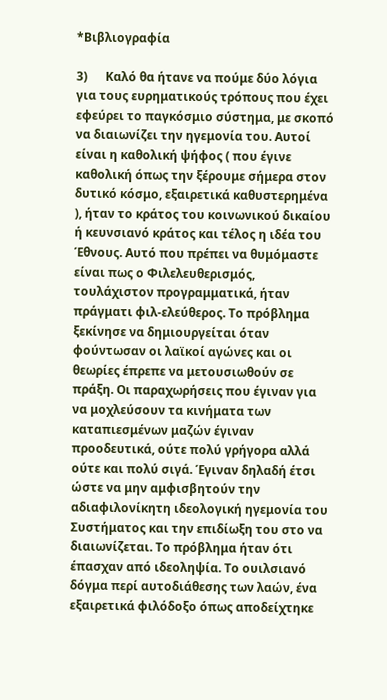*Βιβλιογραφία

3)      Καλό θα ήτανε να πούμε δύο λόγια για τους ευρηματικούς τρόπους που έχει εφεύρει το παγκόσμιο σύστημα, με σκοπό να διαιωνίζει την ηγεμονία του. Αυτοί είναι η καθολική ψήφος ( που έγινε καθολική όπως την ξέρουμε σήμερα στον δυτικό κόσμο, εξαιρετικά καθυστερημένα ), ήταν το κράτος του κοινωνικού δικαίου ή κευνσιανό κράτος και τέλος η ιδέα του Έθνους. Αυτό που πρέπει να θυμόμαστε είναι πως ο Φιλελευθερισμός, τουλάχιστον προγραμματικά, ήταν πράγματι φιλ-ελεύθερος. Το πρόβλημα ξεκίνησε να δημιουργείται όταν φούντωσαν οι λαϊκοί αγώνες και οι θεωρίες έπρεπε να μετουσιωθούν σε πράξη. Οι παραχωρήσεις που έγιναν για να μοχλεύσουν τα κινήματα των καταπιεσμένων μαζών έγιναν προοδευτικά, ούτε πολύ γρήγορα αλλά ούτε και πολύ σιγά. Έγιναν δηλαδή έτσι ώστε να μην αμφισβητούν την αδιαφιλονίκητη ιδεολογική ηγεμονία του Συστήματος και την επιδίωξη του στο να διαιωνίζεται. Το πρόβλημα ήταν ότι έπασχαν από ιδεοληψία. Το ουιλσιανό δόγμα περί αυτοδιάθεσης των λαών, ένα εξαιρετικά φιλόδοξο όπως αποδείχτηκε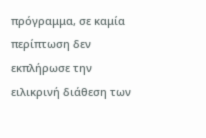πρόγραμμα, σε καμία περίπτωση δεν εκπλήρωσε την ειλικρινή διάθεση των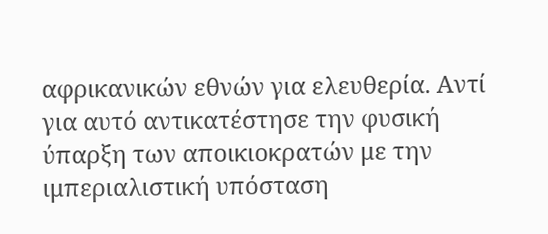αφρικανικών εθνών για ελευθερία. Αντί για αυτό αντικατέστησε την φυσική ύπαρξη των αποικιοκρατών με την ιμπεριαλιστική υπόσταση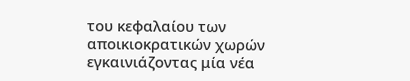του κεφαλαίου των αποικιοκρατικών χωρών εγκαινιάζοντας μία νέα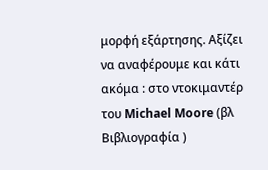μορφή εξάρτησης. Αξίζει να αναφέρουμε και κάτι ακόμα : στο ντοκιμαντέρ του Michael Moore (βλ Βιβλιογραφία )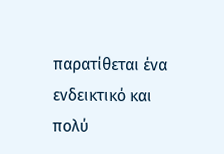παρατίθεται ένα ενδεικτικό και πολύ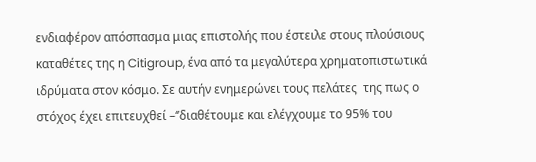ενδιαφέρον απόσπασμα μιας επιστολής που έστειλε στους πλούσιους καταθέτες της η Citigroup, ένα από τα μεγαλύτερα χρηματοπιστωτικά ιδρύματα στον κόσμο. Σε αυτήν ενημερώνει τους πελάτες  της πως ο στόχος έχει επιτευχθεί –‘’διαθέτουμε και ελέγχουμε το 95% του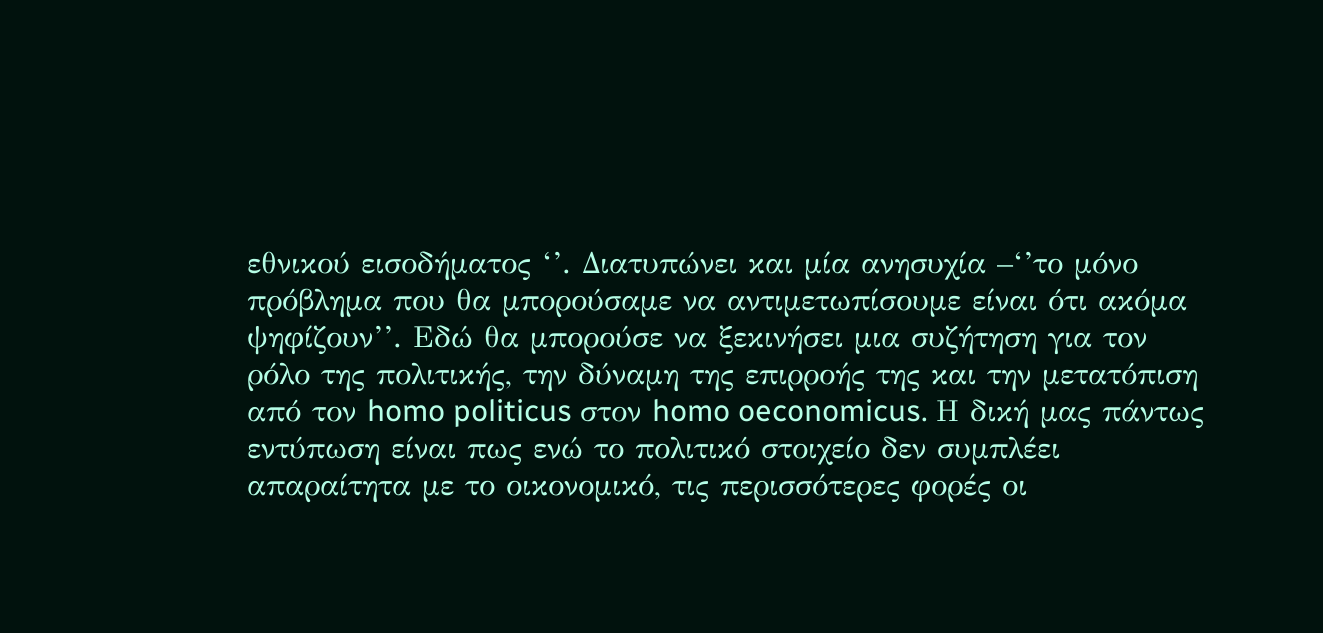εθνικού εισοδήματος ‘’. Διατυπώνει και μία ανησυχία –‘’το μόνο πρόβλημα που θα μπορούσαμε να αντιμετωπίσουμε είναι ότι ακόμα ψηφίζουν’’. Εδώ θα μπορούσε να ξεκινήσει μια συζήτηση για τον ρόλο της πολιτικής, την δύναμη της επιρροής της και την μετατόπιση από τον homo politicus στον homo oeconomicus. Η δική μας πάντως εντύπωση είναι πως ενώ το πολιτικό στοιχείο δεν συμπλέει απαραίτητα με το οικονομικό, τις περισσότερες φορές οι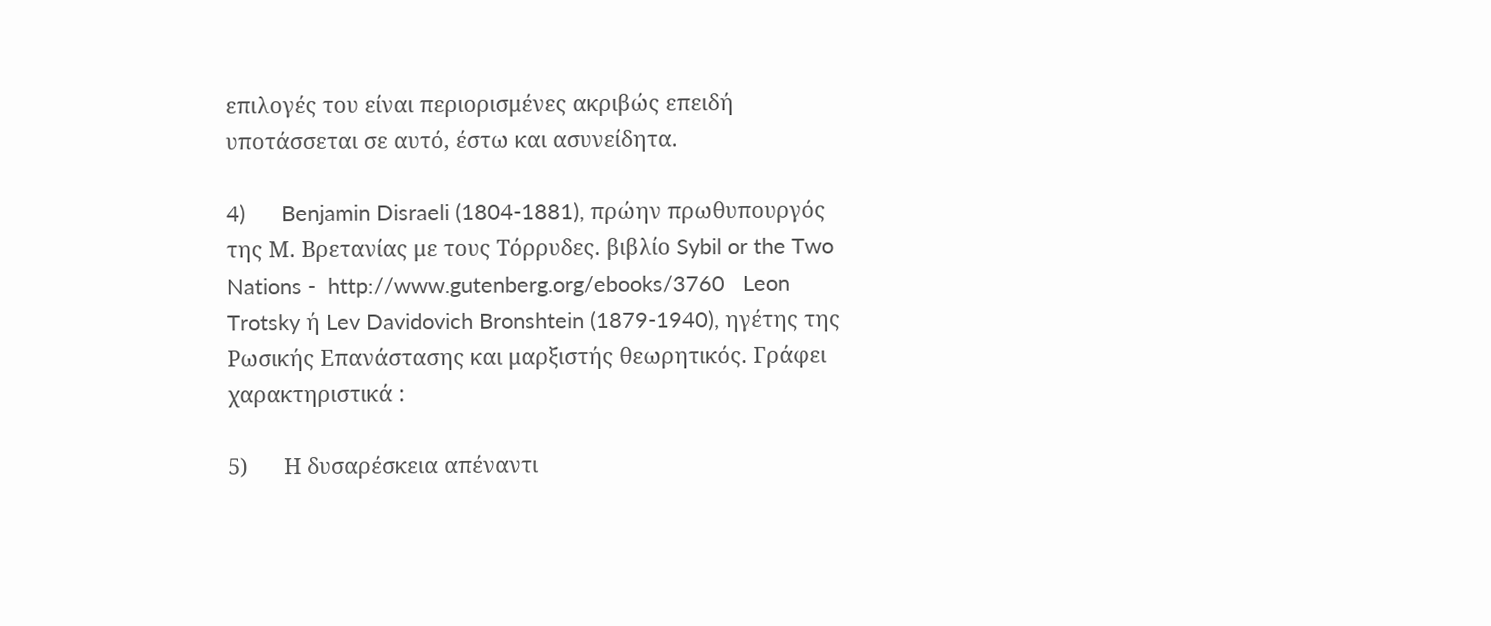επιλογές του είναι περιορισμένες ακριβώς επειδή υποτάσσεται σε αυτό, έστω και ασυνείδητα.

4)      Benjamin Disraeli (1804-1881), πρώην πρωθυπουργός της Μ. Βρετανίας με τους Τόρρυδες. βιβλίο Sybil or the Two Nations -  http://www.gutenberg.org/ebooks/3760   Leon Trotsky ή Lev Davidovich Bronshtein (1879-1940), ηγέτης της Ρωσικής Επανάστασης και μαρξιστής θεωρητικός. Γράφει χαρακτηριστικά :

5)      Η δυσαρέσκεια απέναντι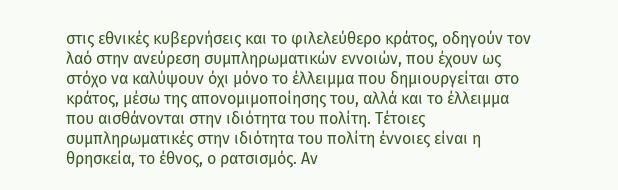στις εθνικές κυβερνήσεις και το φιλελεύθερο κράτος, οδηγούν τον λαό στην ανεύρεση συμπληρωματικών εννοιών, που έχουν ως στόχο να καλύψουν όχι μόνο το έλλειμμα που δημιουργείται στο κράτος, μέσω της απονομιμοποίησης του, αλλά και το έλλειμμα που αισθάνονται στην ιδιότητα του πολίτη. Τέτοιες συμπληρωματικές στην ιδιότητα του πολίτη έννοιες είναι η θρησκεία, το έθνος, ο ρατσισμός. Αν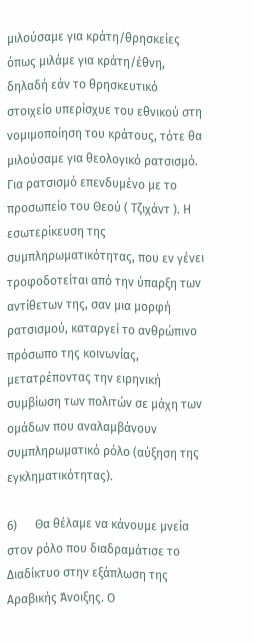μιλούσαμε για κράτη/θρησκείες όπως μιλάμε για κράτη/έθνη, δηλαδή εάν το θρησκευτικό στοιχείο υπερίσχυε του εθνικού στη νομιμοποίηση του κράτους, τότε θα μιλούσαμε για θεολογικό ρατσισμό. Για ρατσισμό επενδυμένο με το προσωπείο του Θεού ( Τζιχάντ ). Η εσωτερίκευση της συμπληρωματικότητας, που εν γένει τροφοδοτείται από την ύπαρξη των αντίθετων της, σαν μια μορφή ρατσισμού, καταργεί το ανθρώπινο πρόσωπο της κοινωνίας, μετατρέποντας την ειρηνική συμβίωση των πολιτών σε μάχη των ομάδων που αναλαμβάνουν συμπληρωματικό ρόλο (αύξηση της εγκληματικότητας).

6)      Θα θέλαμε να κάνουμε μνεία στον ρόλο που διαδραμάτισε το Διαδίκτυο στην εξάπλωση της Αραβικής Άνοιξης. Ο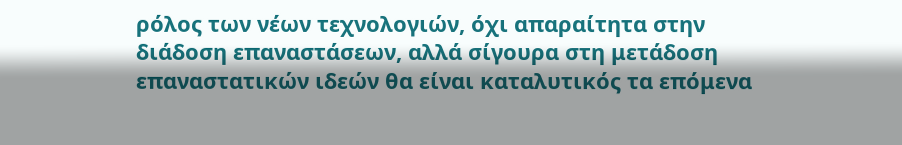ρόλος των νέων τεχνολογιών, όχι απαραίτητα στην διάδοση επαναστάσεων, αλλά σίγουρα στη μετάδοση επαναστατικών ιδεών θα είναι καταλυτικός τα επόμενα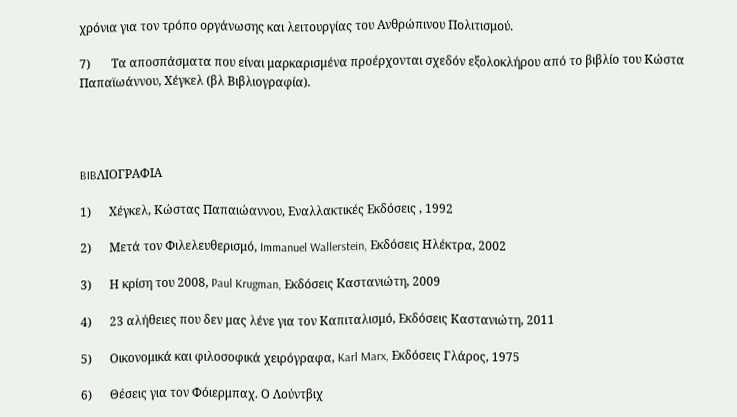χρόνια για τον τρόπο οργάνωσης και λειτουργίας του Ανθρώπινου Πολιτισμού.

7)       Τα αποσπάσματα που είναι μαρκαρισμένα προέρχονται σχεδόν εξολοκλήρου από το βιβλίο του Κώστα Παπαϊωάννου, Χέγκελ (βλ Βιβλιογραφία).




BIBΛΙΟΓΡΑΦΙΑ

1)      Χέγκελ, Κώστας Παπαιώαννου, Εναλλακτικές Εκδόσεις , 1992

2)      Μετά τον Φιλελευθερισμό, Immanuel Wallerstein, Εκδόσεις Ηλέκτρα, 2002

3)      Η κρίση του 2008, Paul Krugman, Εκδόσεις Καστανιώτη, 2009

4)      23 αλήθειες που δεν μας λένε για τον Καπιταλισμό, Εκδόσεις Καστανιώτη, 2011

5)      Οικονομικά και φιλοσοφικά χειρόγραφα, Karl Marx, Εκδόσεις Γλάρος, 1975

6)      Θέσεις για τον Φόιερμπαχ. Ο Λούντβιχ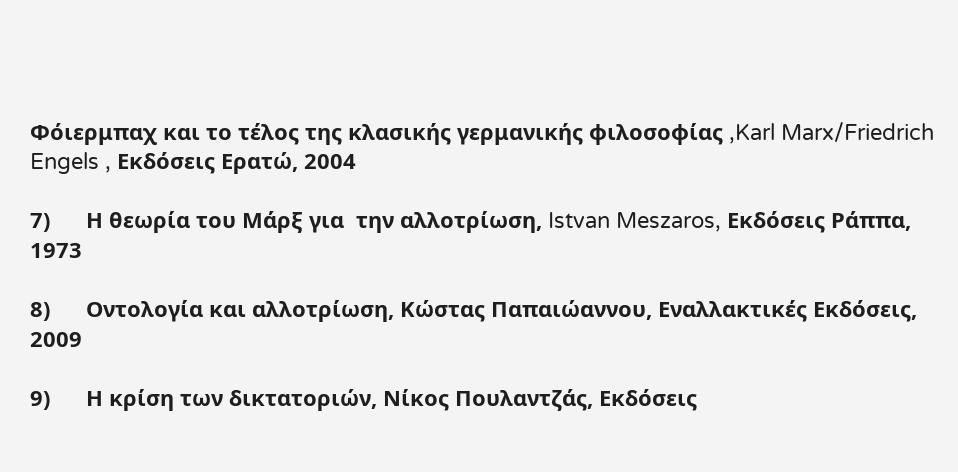Φόιερμπαχ και το τέλος της κλασικής γερμανικής φιλοσοφίας ,Karl Marx/Friedrich Engels , Εκδόσεις Ερατώ, 2004

7)      Η θεωρία του Μάρξ για  την αλλοτρίωση, Istvan Meszaros, Εκδόσεις Ράππα, 1973

8)      Οντολογία και αλλοτρίωση, Κώστας Παπαιώαννου, Εναλλακτικές Εκδόσεις, 2009

9)      Η κρίση των δικτατοριών, Νίκος Πουλαντζάς, Εκδόσεις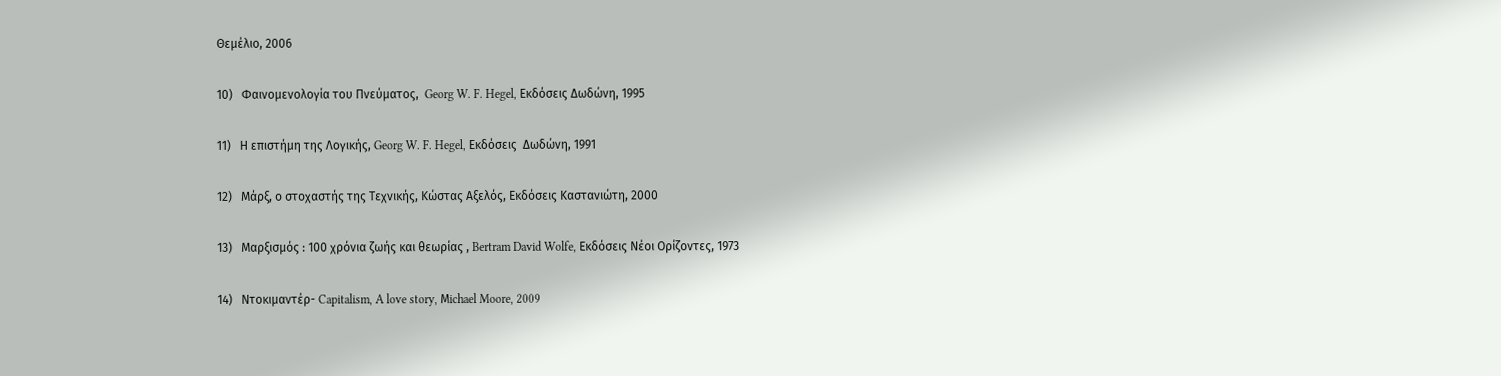Θεμέλιο, 2006

10)   Φαινομενολογία του Πνεύματος,  Georg W. F. Hegel, Εκδόσεις Δωδώνη, 1995

11)   Η επιστήμη της Λογικής, Georg W. F. Hegel, Εκδόσεις  Δωδώνη, 1991

12)   Μάρξ, ο στοχαστής της Τεχνικής, Κώστας Αξελός, Εκδόσεις Καστανιώτη, 2000

13)   Μαρξισμός : 100 χρόνια ζωής και θεωρίας , Bertram David Wolfe, Εκδόσεις Νέοι Ορίζοντες, 1973

14)   Ντοκιμαντέρ- Capitalism, A love story, Μichael Moore, 2009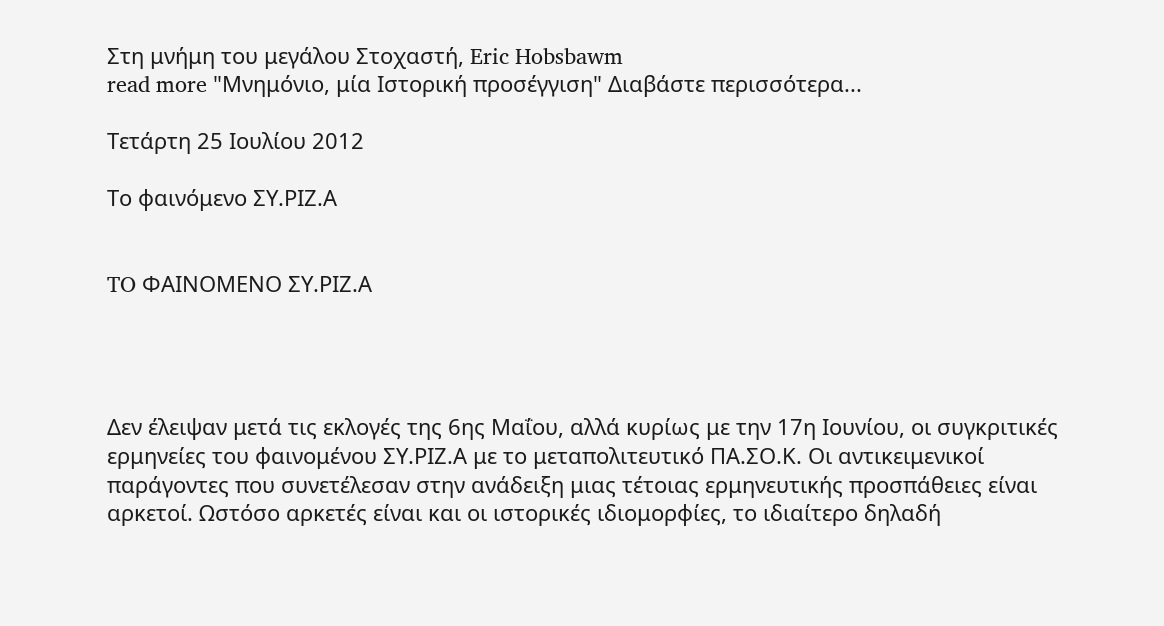Στη μνήμη του μεγάλου Στοχαστή, Eric Hobsbawm
read more "Μνημόνιο, μία Ιστορική προσέγγιση" Διαβάστε περισσότερα...

Τετάρτη 25 Ιουλίου 2012

Το φαινόμενο ΣΥ.ΡΙΖ.Α


TO ΦΑΙΝΟΜΕΝΟ ΣΥ.ΡΙΖ.Α




Δεν έλειψαν μετά τις εκλογές της 6ης Μαΐου, αλλά κυρίως με την 17η Ιουνίου, οι συγκριτικές ερμηνείες του φαινομένου ΣΥ.ΡΙΖ.Α με το μεταπολιτευτικό ΠΑ.ΣΟ.Κ. Οι αντικειμενικοί παράγοντες που συνετέλεσαν στην ανάδειξη μιας τέτοιας ερμηνευτικής προσπάθειες είναι αρκετοί. Ωστόσο αρκετές είναι και οι ιστορικές ιδιομορφίες, το ιδιαίτερο δηλαδή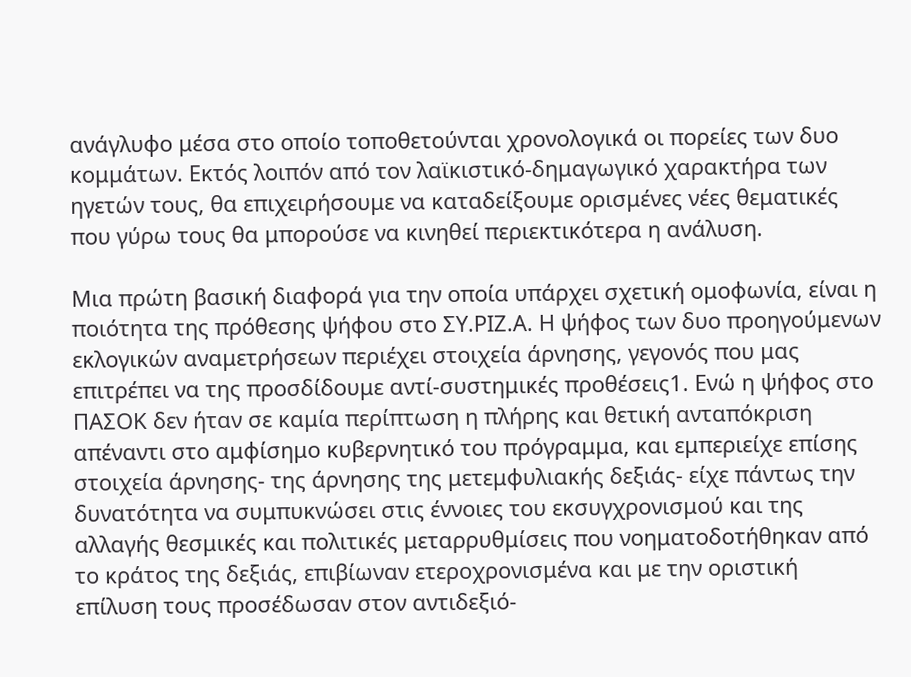ανάγλυφο μέσα στο οποίο τοποθετούνται χρονολογικά οι πορείες των δυο κομμάτων. Εκτός λοιπόν από τον λαϊκιστικό-δημαγωγικό χαρακτήρα των ηγετών τους, θα επιχειρήσουμε να καταδείξουμε ορισμένες νέες θεματικές που γύρω τους θα μπορούσε να κινηθεί περιεκτικότερα η ανάλυση.

Μια πρώτη βασική διαφορά για την οποία υπάρχει σχετική ομοφωνία, είναι η ποιότητα της πρόθεσης ψήφου στο ΣΥ.ΡΙΖ.Α. Η ψήφος των δυο προηγούμενων εκλογικών αναμετρήσεων περιέχει στοιχεία άρνησης, γεγονός που μας επιτρέπει να της προσδίδουμε αντί-συστημικές προθέσεις1. Ενώ η ψήφος στο ΠΑΣΟΚ δεν ήταν σε καμία περίπτωση η πλήρης και θετική ανταπόκριση απέναντι στο αμφίσημο κυβερνητικό του πρόγραμμα, και εμπεριείχε επίσης στοιχεία άρνησης- της άρνησης της μετεμφυλιακής δεξιάς- είχε πάντως την δυνατότητα να συμπυκνώσει στις έννοιες του εκσυγχρονισμού και της αλλαγής θεσμικές και πολιτικές μεταρρυθμίσεις που νοηματοδοτήθηκαν από το κράτος της δεξιάς, επιβίωναν ετεροχρονισμένα και με την οριστική επίλυση τους προσέδωσαν στον αντιδεξιό-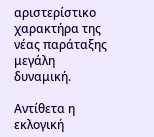αριστερίστικο χαρακτήρα της νέας παράταξης μεγάλη δυναμική.

Αντίθετα η εκλογική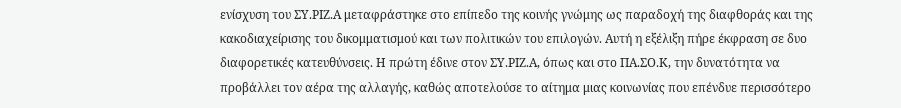ενίσχυση του ΣΥ.ΡΙΖ.Α μεταφράστηκε στο επίπεδο της κοινής γνώμης ως παραδοχή της διαφθοράς και της κακοδιαχείρισης του δικομματισμού και των πολιτικών του επιλογών. Αυτή η εξέλιξη πήρε έκφραση σε δυο διαφορετικές κατευθύνσεις. Η πρώτη έδινε στον ΣΥ.ΡΙΖ.Α, όπως και στο ΠΑ.ΣΟ.Κ, την δυνατότητα να προβάλλει τον αέρα της αλλαγής, καθώς αποτελούσε το αίτημα μιας κοινωνίας που επένδυε περισσότερο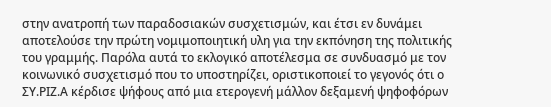στην ανατροπή των παραδοσιακών συσχετισμών, και έτσι εν δυνάμει αποτελούσε την πρώτη νομιμοποιητική υλη για την εκπόνηση της πολιτικής του γραμμής. Παρόλα αυτά το εκλογικό αποτέλεσμα σε συνδυασμό με τον κοινωνικό συσχετισμό που το υποστηρίζει, οριστικοποιεί το γεγονός ότι ο ΣΥ.ΡΙΖ.Α κέρδισε ψήφους από μια ετερογενή μάλλον δεξαμενή ψηφοφόρων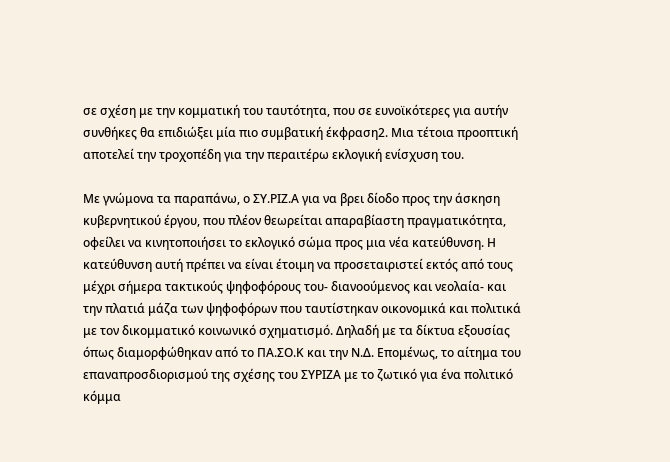σε σχέση με την κομματική του ταυτότητα, που σε ευνοϊκότερες για αυτήν συνθήκες θα επιδιώξει μία πιο συμβατική έκφραση2. Μια τέτοια προοπτική αποτελεί την τροχοπέδη για την περαιτέρω εκλογική ενίσχυση του.

Με γνώμονα τα παραπάνω, ο ΣΥ.ΡΙΖ.Α για να βρει δίοδο προς την άσκηση κυβερνητικού έργου, που πλέον θεωρείται απαραβίαστη πραγματικότητα, οφείλει να κινητοποιήσει το εκλογικό σώμα προς μια νέα κατεύθυνση. Η κατεύθυνση αυτή πρέπει να είναι έτοιμη να προσεταιριστεί εκτός από τους μέχρι σήμερα τακτικούς ψηφοφόρους του- διανοούμενος και νεολαία- και την πλατιά μάζα των ψηφοφόρων που ταυτίστηκαν οικονομικά και πολιτικά με τον δικομματικό κοινωνικό σχηματισμό. Δηλαδή με τα δίκτυα εξουσίας όπως διαμορφώθηκαν από το ΠΑ.ΣΟ.Κ και την Ν.Δ. Επομένως, το αίτημα του επαναπροσδιορισμού της σχέσης του ΣΥΡΙΖΑ με το ζωτικό για ένα πολιτικό κόμμα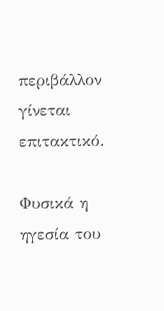περιβάλλον γίνεται επιτακτικό.

Φυσικά η ηγεσία του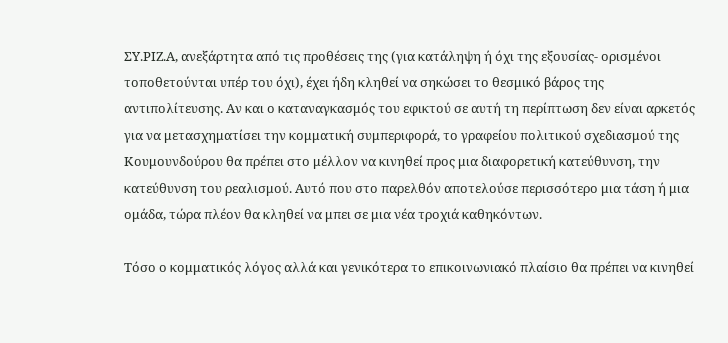ΣΥ.ΡΙΖ.Α, ανεξάρτητα από τις προθέσεις της (για κατάληψη ή όχι της εξουσίας- ορισμένοι τοποθετούνται υπέρ του όχι), έχει ήδη κληθεί να σηκώσει το θεσμικό βάρος της αντιπολίτευσης. Αν και ο καταναγκασμός του εφικτού σε αυτή τη περίπτωση δεν είναι αρκετός για να μετασχηματίσει την κομματική συμπεριφορά, το γραφείου πολιτικού σχεδιασμού της Κουμουνδούρου θα πρέπει στο μέλλον να κινηθεί προς μια διαφορετική κατεύθυνση, την κατεύθυνση του ρεαλισμού. Αυτό που στο παρελθόν αποτελούσε περισσότερο μια τάση ή μια ομάδα, τώρα πλέον θα κληθεί να μπει σε μια νέα τροχιά καθηκόντων.

Τόσο ο κομματικός λόγος αλλά και γενικότερα το επικοινωνιακό πλαίσιο θα πρέπει να κινηθεί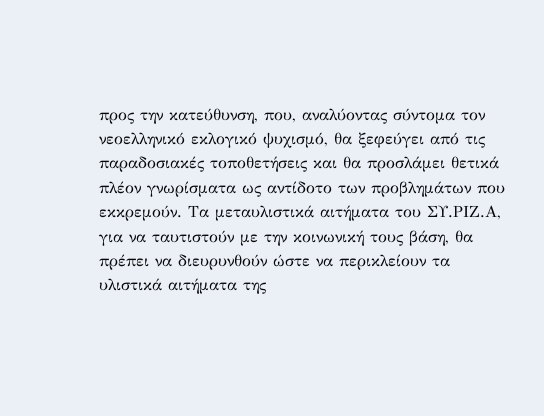προς την κατεύθυνση, που, αναλύοντας σύντομα τον νεοελληνικό εκλογικό ψυχισμό, θα ξεφεύγει από τις παραδοσιακές τοποθετήσεις και θα προσλάμει θετικά πλέον γνωρίσματα ως αντίδοτο των προβλημάτων που εκκρεμούν. Τα μεταυλιστικά αιτήματα του ΣΥ.ΡΙΖ.Α, για να ταυτιστούν με την κοινωνική τους βάση, θα πρέπει να διευρυνθούν ώστε να περικλείουν τα υλιστικά αιτήματα της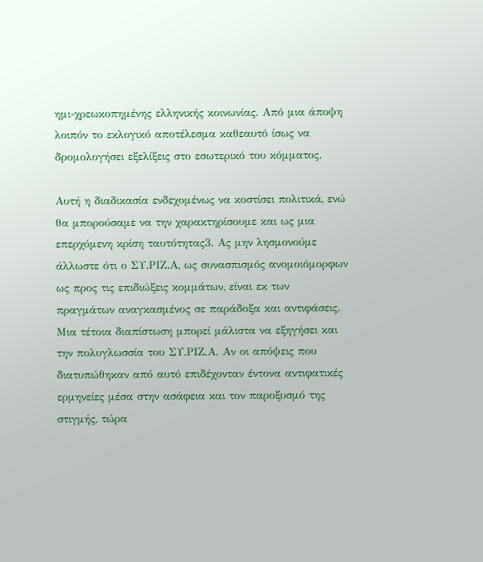ημι-χρεωκοπημένης ελληνικής κοινωνίας. Από μια άποψη λοιπόν το εκλογικό αποτέλεσμα καθεαυτό ίσως να δρομολογήσει εξελίξεις στο εσωτερικό του κόμματος.

Αυτή η διαδικασία ενδεχομένως να κοστίσει πολιτικά, ενώ θα μπορούσαμε να την χαρακτηρίσουμε και ως μια επερχόμενη κρίση ταυτότητας3. Ας μην λησμονούμε άλλωστε ότι ο ΣΥ.ΡΙΖ.Α, ως συνασπισμός ανομοιόμορφων ως προς τις επιδιώξεις κομμάτων, είναι εκ των πραγμάτων αναγκασμένος σε παράδοξα και αντιφάσεις. Μια τέτοια διαπίστωση μπορεί μάλιστα να εξηγήσει και την πολυγλωσσία του ΣΥ.ΡΙΖ.Α. Αν οι απόψεις που διατυπώθηκαν από αυτό επιδέχονταν έντονα αντιφατικές ερμηνείες μέσα στην ασάφεια και τον παροξυσμό της στιγμής, τώρα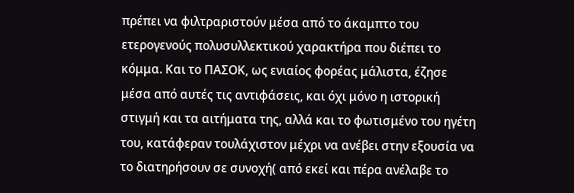πρέπει να φιλτραριστούν μέσα από το άκαμπτο του ετερογενούς πολυσυλλεκτικού χαρακτήρα που διέπει το κόμμα. Και το ΠΑΣΟΚ, ως ενιαίος φορέας μάλιστα, έζησε μέσα από αυτές τις αντιφάσεις, και όχι μόνο η ιστορική στιγμή και τα αιτήματα της, αλλά και το φωτισμένο του ηγέτη του, κατάφεραν τουλάχιστον μέχρι να ανέβει στην εξουσία να το διατηρήσουν σε συνοχή( από εκεί και πέρα ανέλαβε το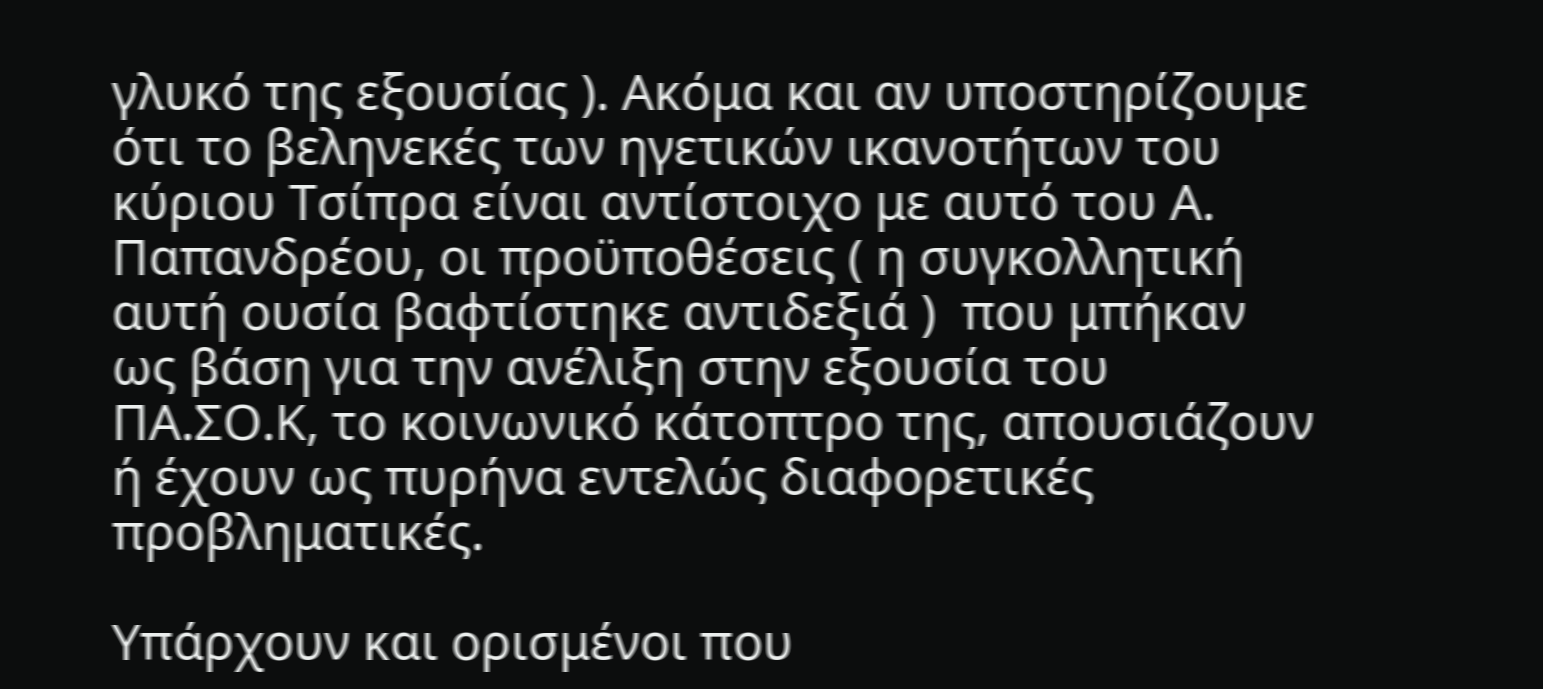γλυκό της εξουσίας ). Ακόμα και αν υποστηρίζουμε ότι το βεληνεκές των ηγετικών ικανοτήτων του κύριου Τσίπρα είναι αντίστοιχο με αυτό του Α. Παπανδρέου, οι προϋποθέσεις ( η συγκολλητική αυτή ουσία βαφτίστηκε αντιδεξιά )  που μπήκαν ως βάση για την ανέλιξη στην εξουσία του ΠΑ.ΣΟ.Κ, το κοινωνικό κάτοπτρο της, απουσιάζουν ή έχουν ως πυρήνα εντελώς διαφορετικές προβληματικές.

Υπάρχουν και ορισμένοι που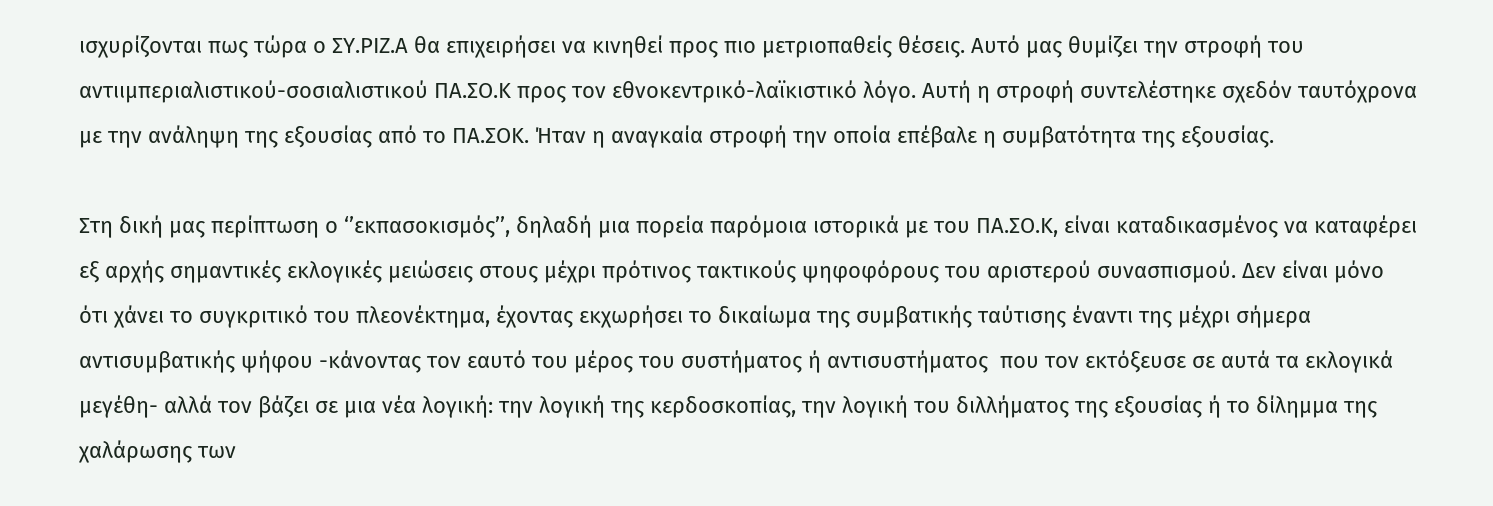ισχυρίζονται πως τώρα ο ΣΥ.ΡΙΖ.Α θα επιχειρήσει να κινηθεί προς πιο μετριοπαθείς θέσεις. Αυτό μας θυμίζει την στροφή του αντιιμπεριαλιστικού-σοσιαλιστικού ΠΑ.ΣΟ.Κ προς τον εθνοκεντρικό-λαϊκιστικό λόγο. Αυτή η στροφή συντελέστηκε σχεδόν ταυτόχρονα με την ανάληψη της εξουσίας από το ΠΑ.ΣΟΚ. Ήταν η αναγκαία στροφή την οποία επέβαλε η συμβατότητα της εξουσίας.

Στη δική μας περίπτωση ο ‘’εκπασοκισμός’’, δηλαδή μια πορεία παρόμοια ιστορικά με του ΠΑ.ΣΟ.Κ, είναι καταδικασμένος να καταφέρει εξ αρχής σημαντικές εκλογικές μειώσεις στους μέχρι πρότινος τακτικούς ψηφοφόρους του αριστερού συνασπισμού. Δεν είναι μόνο ότι χάνει το συγκριτικό του πλεονέκτημα, έχοντας εκχωρήσει το δικαίωμα της συμβατικής ταύτισης έναντι της μέχρι σήμερα αντισυμβατικής ψήφου -κάνοντας τον εαυτό του μέρος του συστήματος ή αντισυστήματος  που τον εκτόξευσε σε αυτά τα εκλογικά μεγέθη- αλλά τον βάζει σε μια νέα λογική: την λογική της κερδοσκοπίας, την λογική του διλλήματος της εξουσίας ή το δίλημμα της χαλάρωσης των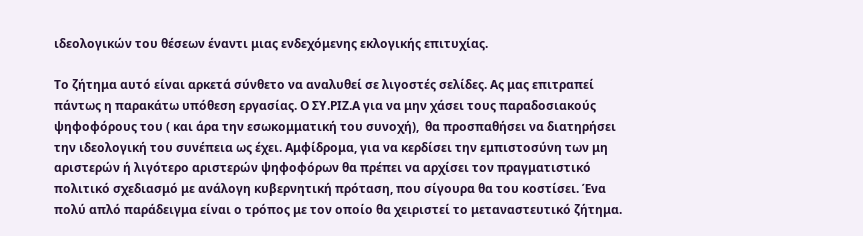ιδεολογικών του θέσεων έναντι μιας ενδεχόμενης εκλογικής επιτυχίας.

Το ζήτημα αυτό είναι αρκετά σύνθετο να αναλυθεί σε λιγοστές σελίδες. Ας μας επιτραπεί πάντως η παρακάτω υπόθεση εργασίας. Ο ΣΥ.ΡΙΖ.Α για να μην χάσει τους παραδοσιακούς ψηφοφόρους του ( και άρα την εσωκομματική του συνοχή),  θα προσπαθήσει να διατηρήσει την ιδεολογική του συνέπεια ως έχει. Αμφίδρομα, για να κερδίσει την εμπιστοσύνη των μη αριστερών ή λιγότερο αριστερών ψηφοφόρων θα πρέπει να αρχίσει τον πραγματιστικό πολιτικό σχεδιασμό με ανάλογη κυβερνητική πρόταση, που σίγουρα θα του κοστίσει. Ένα πολύ απλό παράδειγμα είναι ο τρόπος με τον οποίο θα χειριστεί το μεταναστευτικό ζήτημα.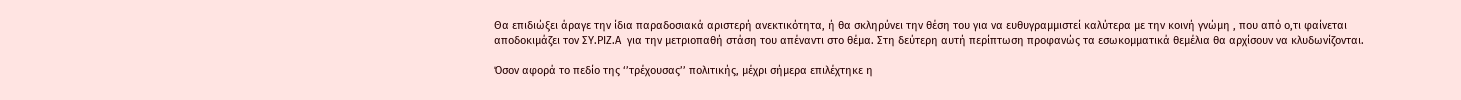Θα επιδιώξει άραγε την ίδια παραδοσιακά αριστερή ανεκτικότητα, ή θα σκληρύνει την θέση του για να ευθυγραμμιστεί καλύτερα με την κοινή γνώμη , που από ο,τι φαίνεται αποδοκιμάζει τον ΣΥ.ΡΙΖ.Α  για την μετριοπαθή στάση του απέναντι στο θέμα. Στη δεύτερη αυτή περίπτωση προφανώς τα εσωκομματικά θεμέλια θα αρχίσουν να κλυδωνίζονται.

Όσον αφορά το πεδίο της ‘’τρέχουσας’’ πολιτικής, μέχρι σήμερα επιλέχτηκε η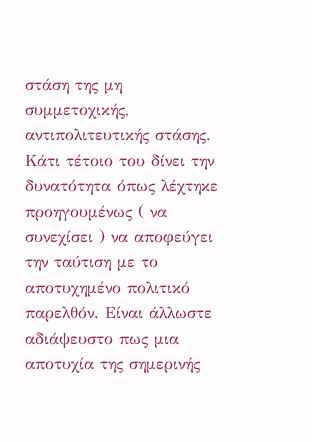στάση της μη συμμετοχικής, αντιπολιτευτικής στάσης. Κάτι τέτοιο του δίνει την δυνατότητα όπως λέχτηκε προηγουμένως ( να συνεχίσει ) να αποφεύγει την ταύτιση με το αποτυχημένο πολιτικό παρελθόν. Είναι άλλωστε αδιάψευστο πως μια αποτυχία της σημερινής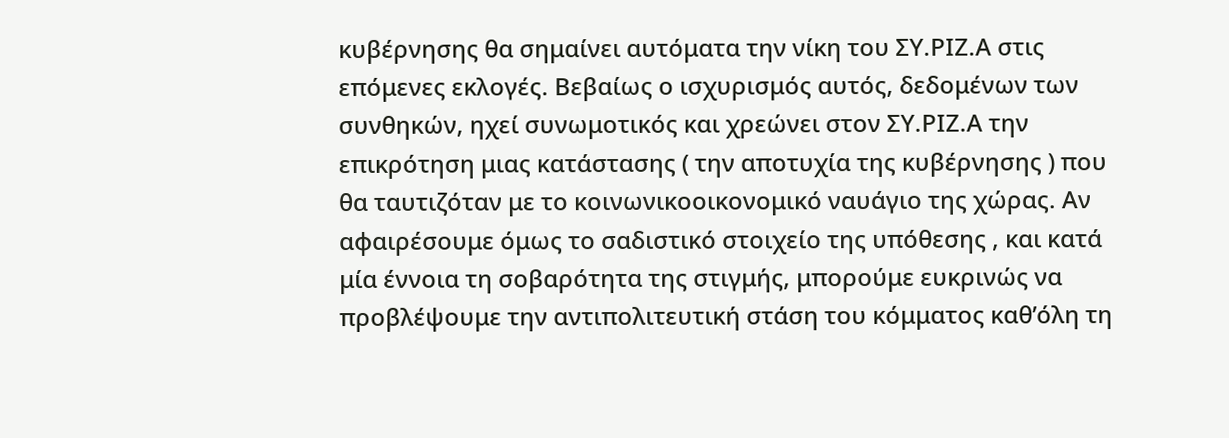κυβέρνησης θα σημαίνει αυτόματα την νίκη του ΣΥ.ΡΙΖ.Α στις επόμενες εκλογές. Βεβαίως ο ισχυρισμός αυτός, δεδομένων των συνθηκών, ηχεί συνωμοτικός και χρεώνει στον ΣΥ.ΡΙΖ.Α την επικρότηση μιας κατάστασης ( την αποτυχία της κυβέρνησης ) που θα ταυτιζόταν με το κοινωνικοοικονομικό ναυάγιο της χώρας. Αν αφαιρέσουμε όμως το σαδιστικό στοιχείο της υπόθεσης , και κατά μία έννοια τη σοβαρότητα της στιγμής, μπορούμε ευκρινώς να προβλέψουμε την αντιπολιτευτική στάση του κόμματος καθ’όλη τη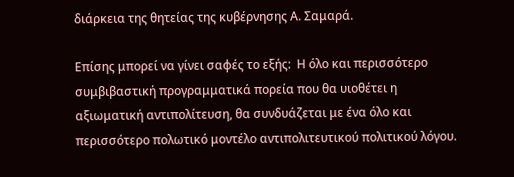διάρκεια της θητείας της κυβέρνησης Α. Σαμαρά.

Επίσης μπορεί να γίνει σαφές το εξής:  Η όλο και περισσότερο συμβιβαστική προγραμματικά πορεία που θα υιοθέτει η αξιωματική αντιπολίτευση, θα συνδυάζεται με ένα όλο και περισσότερο πολωτικό μοντέλο αντιπολιτευτικού πολιτικού λόγου.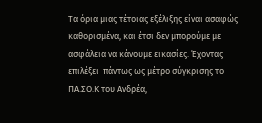Τα όρια μιας τέτοιας εξέλιξης είναι ασαφώς καθορισμένα, και έτσι δεν μπορούμε με ασφάλεια να κάνουμε εικασίες. Έχοντας επιλέξει  πάντως ως μέτρο σύγκρισης το ΠΑ.ΣΟ.Κ του Ανδρέα,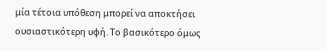μία τέτοια υπόθεση μπορεί να αποκτήσει ουσιαστικότερη υφή. Το βασικότερο όμως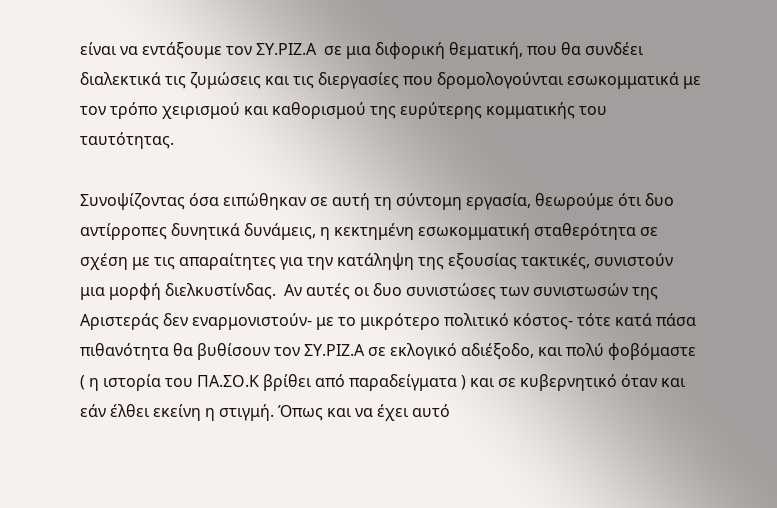είναι να εντάξουμε τον ΣΥ.ΡΙΖ.Α  σε μια διφορική θεματική, που θα συνδέει διαλεκτικά τις ζυμώσεις και τις διεργασίες που δρομολογούνται εσωκομματικά με τον τρόπο χειρισμού και καθορισμού της ευρύτερης κομματικής του ταυτότητας.

Συνοψίζοντας όσα ειπώθηκαν σε αυτή τη σύντομη εργασία, θεωρούμε ότι δυο αντίρροπες δυνητικά δυνάμεις, η κεκτημένη εσωκομματική σταθερότητα σε σχέση με τις απαραίτητες για την κατάληψη της εξουσίας τακτικές, συνιστούν μια μορφή διελκυστίνδας.  Αν αυτές οι δυο συνιστώσες των συνιστωσών της Αριστεράς δεν εναρμονιστούν- με το μικρότερο πολιτικό κόστος- τότε κατά πάσα πιθανότητα θα βυθίσουν τον ΣΥ.ΡΙΖ.Α σε εκλογικό αδιέξοδο, και πολύ φοβόμαστε ( η ιστορία του ΠΑ.ΣΟ.Κ βρίθει από παραδείγματα ) και σε κυβερνητικό όταν και εάν έλθει εκείνη η στιγμή. Όπως και να έχει αυτό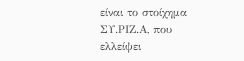είναι το στοίχημα ΣΥ.ΡΙΖ.Α, που ελλείψει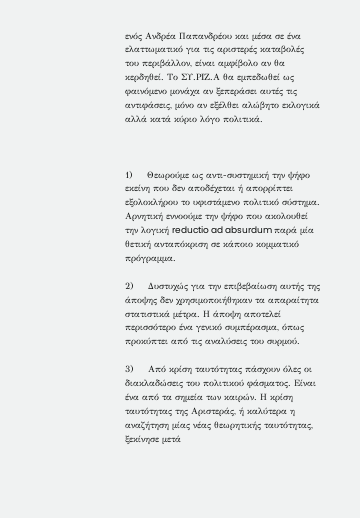ενός Ανδρέα Παπανδρέου και μέσα σε ένα ελαττωματικό για τις αριστερές καταβολές του περιβάλλον, είναι αμφίβολο αν θα κερδηθεί. Το ΣΥ.ΡΙΖ.Α θα εμπεδωθεί ως φαινόμενο μονάχα αν ξεπεράσει αυτές τις αντιφάσεις, μόνο αν εξέλθει αλώβητο εκλογικά αλλά κατά κύριο λόγο πολιτικά.



1)     Θεωρούμε ως αντι-συστημική την ψήφο εκείνη που δεν αποδέχεται ή απορρίπτει εξολοκλήρου το υφιστάμενο πολιτικό σύστημα. Αρνητική εννοούμε την ψήφο που ακολουθεί την λογική reductio ad absurdum παρά μία θετική ανταπόκριση σε κάποιο κομματικό πρόγραμμα.

2)     Δυστυχώς για την επιβεβαίωση αυτής της άποψης δεν χρησιμοποιήθηκαν τα απαραίτητα στατιστικά μέτρα. Η άποψη αποτελεί περισσότερο ένα γενικό συμπέρασμα, όπως προκύπτει από τις αναλύσεις του συρμού.

3)     Από κρίση ταυτότητας πάσχουν όλες οι διακλαδώσεις του πολιτικού φάσματος. Είναι ένα από τα σημεία των καιρών. Η κρίση ταυτότητας της Αριστεράς, ή καλύτερα η αναζήτηση μίας νέας θεωρητικής ταυτότητας, ξεκίνησε μετά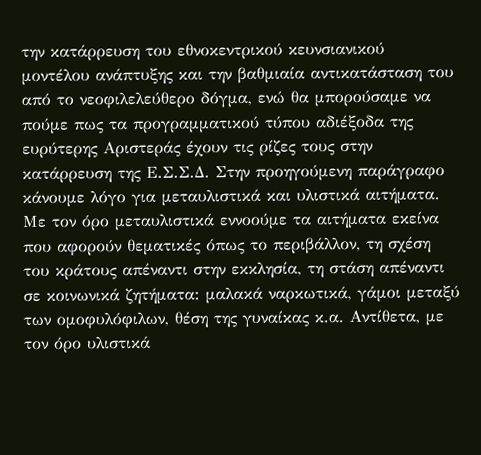την κατάρρευση του εθνοκεντρικού κευνσιανικού μοντέλου ανάπτυξης και την βαθμιαία αντικατάσταση του από το νεοφιλελεύθερο δόγμα, ενώ θα μπορούσαμε να πούμε πως τα προγραμματικού τύπου αδιέξοδα της ευρύτερης Αριστεράς έχουν τις ρίζες τους στην κατάρρευση της Ε.Σ.Σ.Δ. Στην προηγούμενη παράγραφο κάνουμε λόγο για μεταυλιστικά και υλιστικά αιτήματα. Με τον όρο μεταυλιστικά εννοούμε τα αιτήματα εκείνα που αφορούν θεματικές όπως το περιβάλλον, τη σχέση του κράτους απέναντι στην εκκλησία, τη στάση απέναντι σε κοινωνικά ζητήματα: μαλακά ναρκωτικά, γάμοι μεταξύ των ομοφυλόφιλων, θέση της γυναίκας κ.α. Αντίθετα, με τον όρο υλιστικά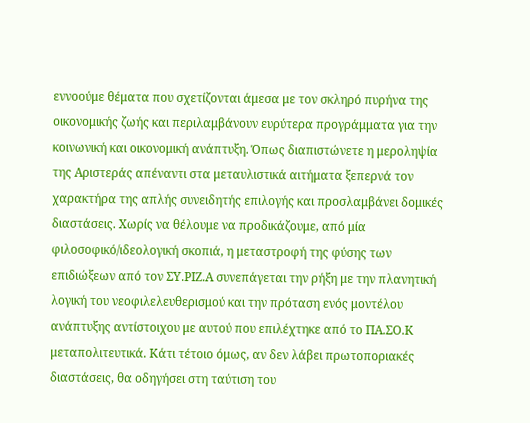εννοούμε θέματα που σχετίζονται άμεσα με τον σκληρό πυρήνα της οικονομικής ζωής και περιλαμβάνουν ευρύτερα προγράμματα για την κοινωνική και οικονομική ανάπτυξη. Όπως διαπιστώνετε η μεροληψία της Αριστεράς απέναντι στα μεταυλιστικά αιτήματα ξεπερνά τον χαρακτήρα της απλής συνειδητής επιλογής και προσλαμβάνει δομικές διαστάσεις. Χωρίς να θέλουμε να προδικάζουμε, από μία φιλοσοφικό/ιδεολογική σκοπιά, η μεταστροφή της φύσης των επιδιώξεων από τον ΣΥ.ΡΙΖ.Α συνεπάγεται την ρήξη με την πλανητική λογική του νεοφιλελευθερισμού και την πρόταση ενός μοντέλου ανάπτυξης αντίστοιχου με αυτού που επιλέχτηκε από το ΠΑ.ΣΟ.Κ μεταπολιτευτικά. Κάτι τέτοιο όμως, αν δεν λάβει πρωτοποριακές διαστάσεις, θα οδηγήσει στη ταύτιση του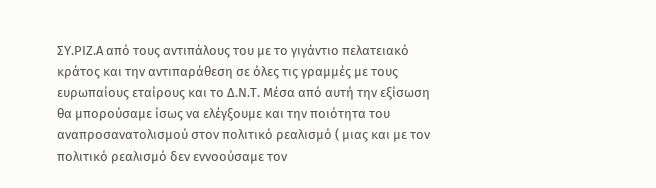ΣΥ.ΡΙΖ.Α από τους αντιπάλους του με το γιγάντιο πελατειακό κράτος και την αντιπαράθεση σε όλες τις γραμμές με τους ευρωπαίους εταίρους και το Δ.Ν.Τ. Μέσα από αυτή την εξίσωση θα μπορούσαμε ίσως να ελέγξουμε και την ποιότητα του αναπροσανατολισμού στον πολιτικό ρεαλισμό ( μιας και με τον πολιτικό ρεαλισμό δεν εννοούσαμε τον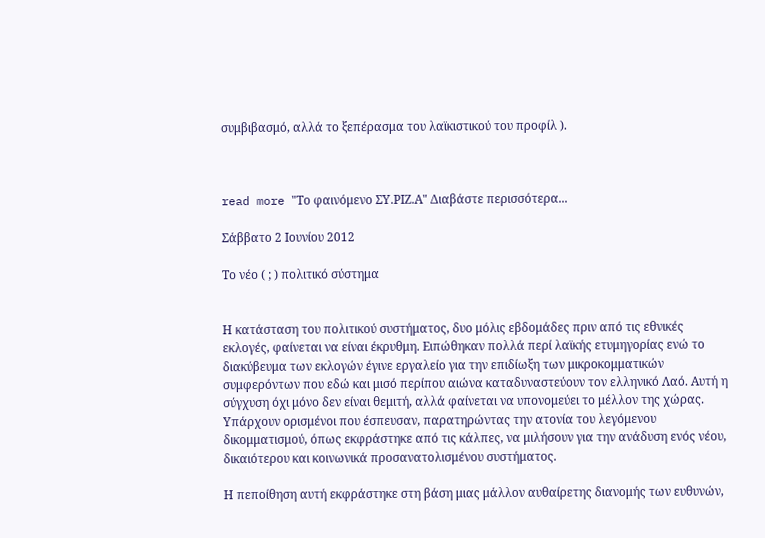συμβιβασμό, αλλά το ξεπέρασμα του λαϊκιστικού του προφίλ ).



read more "Το φαινόμενο ΣΥ.ΡΙΖ.Α" Διαβάστε περισσότερα...

Σάββατο 2 Ιουνίου 2012

Το νέο ( ; ) πολιτικό σύστημα


Η κατάσταση του πολιτικού συστήματος, δυο μόλις εβδομάδες πριν από τις εθνικές εκλογές, φαίνεται να είναι έκρυθμη. Ειπώθηκαν πολλά περί λαϊκής ετυμηγορίας ενώ το διακύβευμα των εκλογών έγινε εργαλείο για την επιδίωξη των μικροκομματικών συμφερόντων που εδώ και μισό περίπου αιώνα καταδυναστεύουν τον ελληνικό Λαό. Αυτή η σύγχυση όχι μόνο δεν είναι θεμιτή, αλλά φαίνεται να υπονομεύει το μέλλον της χώρας. Υπάρχουν ορισμένοι που έσπευσαν, παρατηρώντας την ατονία του λεγόμενου δικομματισμού, όπως εκφράστηκε από τις κάλπες, να μιλήσουν για την ανάδυση ενός νέου, δικαιότερου και κοινωνικά προσανατολισμένου συστήματος.

Η πεποίθηση αυτή εκφράστηκε στη βάση μιας μάλλον αυθαίρετης διανομής των ευθυνών,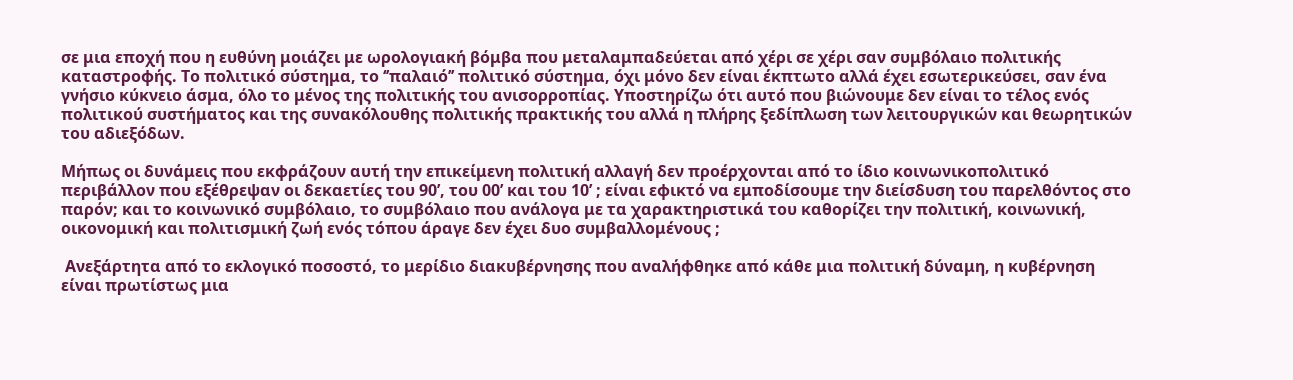σε μια εποχή που η ευθύνη μοιάζει με ωρολογιακή βόμβα που μεταλαμπαδεύεται από χέρι σε χέρι σαν συμβόλαιο πολιτικής καταστροφής. Το πολιτικό σύστημα, το ‘’παλαιό’’ πολιτικό σύστημα, όχι μόνο δεν είναι έκπτωτο αλλά έχει εσωτερικεύσει, σαν ένα γνήσιο κύκνειο άσμα, όλο το μένος της πολιτικής του ανισορροπίας. Υποστηρίζω ότι αυτό που βιώνουμε δεν είναι το τέλος ενός πολιτικού συστήματος και της συνακόλουθης πολιτικής πρακτικής του αλλά η πλήρης ξεδίπλωση των λειτουργικών και θεωρητικών του αδιεξόδων.

Μήπως οι δυνάμεις που εκφράζουν αυτή την επικείμενη πολιτική αλλαγή δεν προέρχονται από το ίδιο κοινωνικοπολιτικό περιβάλλον που εξέθρεψαν οι δεκαετίες του 90’, του 00’ και του 10’ ; είναι εφικτό να εμποδίσουμε την διείσδυση του παρελθόντος στο παρόν; και το κοινωνικό συμβόλαιο, το συμβόλαιο που ανάλογα με τα χαρακτηριστικά του καθορίζει την πολιτική, κοινωνική, οικονομική και πολιτισμική ζωή ενός τόπου άραγε δεν έχει δυο συμβαλλομένους ;

 Ανεξάρτητα από το εκλογικό ποσοστό, το μερίδιο διακυβέρνησης που αναλήφθηκε από κάθε μια πολιτική δύναμη, η κυβέρνηση είναι πρωτίστως μια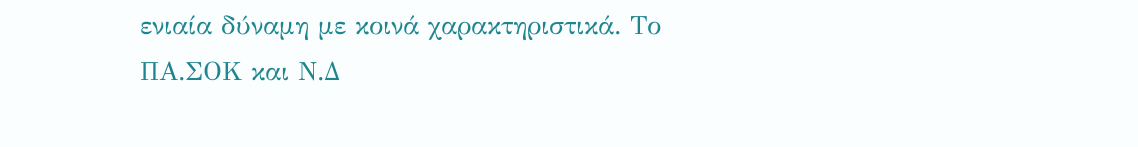ενιαία δύναμη με κοινά χαρακτηριστικά. Το ΠΑ.ΣΟΚ και Ν.Δ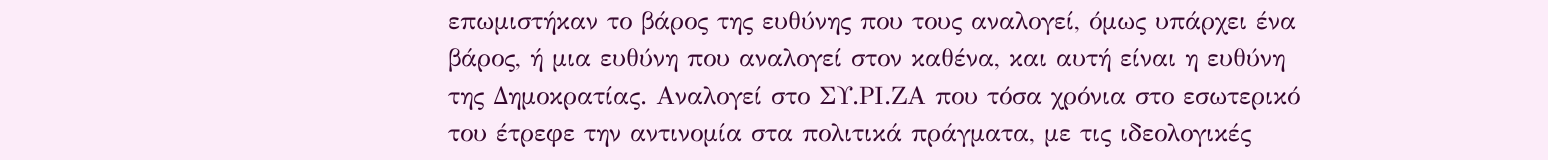επωμιστήκαν το βάρος της ευθύνης που τους αναλογεί, όμως υπάρχει ένα βάρος, ή μια ευθύνη που αναλογεί στον καθένα, και αυτή είναι η ευθύνη της Δημοκρατίας. Αναλογεί στο ΣΥ.ΡΙ.ΖΑ που τόσα χρόνια στο εσωτερικό του έτρεφε την αντινομία στα πολιτικά πράγματα, με τις ιδεολογικές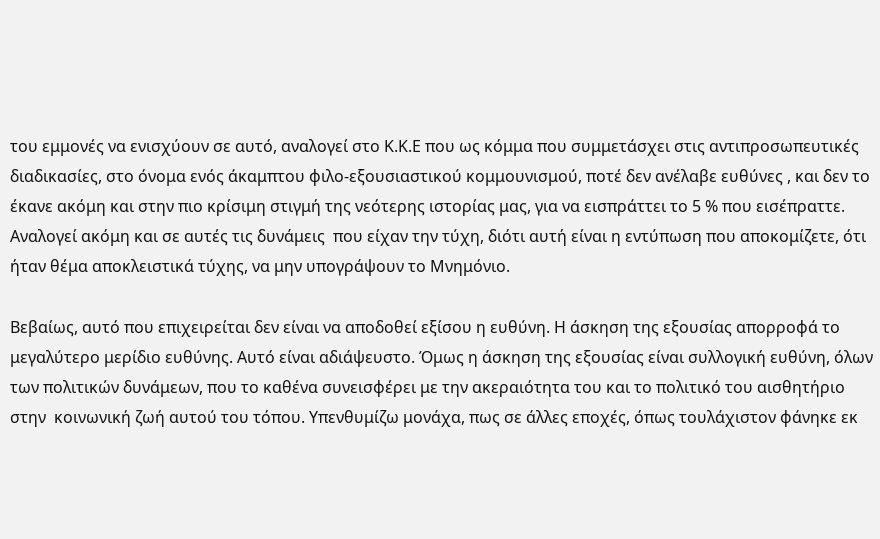του εμμονές να ενισχύουν σε αυτό, αναλογεί στο Κ.Κ.Ε που ως κόμμα που συμμετάσχει στις αντιπροσωπευτικές διαδικασίες, στο όνομα ενός άκαμπτου φιλο-εξουσιαστικού κομμουνισμού, ποτέ δεν ανέλαβε ευθύνες , και δεν το έκανε ακόμη και στην πιο κρίσιμη στιγμή της νεότερης ιστορίας μας, για να εισπράττει το 5 % που εισέπραττε. Αναλογεί ακόμη και σε αυτές τις δυνάμεις  που είχαν την τύχη, διότι αυτή είναι η εντύπωση που αποκομίζετε, ότι ήταν θέμα αποκλειστικά τύχης, να μην υπογράψουν το Μνημόνιο.

Βεβαίως, αυτό που επιχειρείται δεν είναι να αποδοθεί εξίσου η ευθύνη. Η άσκηση της εξουσίας απορροφά το μεγαλύτερο μερίδιο ευθύνης. Αυτό είναι αδιάψευστο. Όμως η άσκηση της εξουσίας είναι συλλογική ευθύνη, όλων των πολιτικών δυνάμεων, που το καθένα συνεισφέρει με την ακεραιότητα του και το πολιτικό του αισθητήριο στην  κοινωνική ζωή αυτού του τόπου. Υπενθυμίζω μονάχα, πως σε άλλες εποχές, όπως τουλάχιστον φάνηκε εκ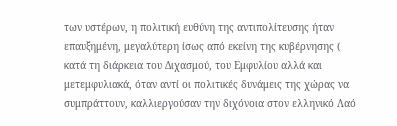των υστέρων, η πολιτική ευθύνη της αντιπολίτευσης ήταν επαυξημένη, μεγαλύτερη ίσως από εκείνη της κυβέρνησης ( κατά τη διάρκεια του Διχασμού, του Εμφυλίου αλλά και μετεμφυλιακά, όταν αντί οι πολιτικές δυνάμεις της χώρας να συμπράττουν, καλλιεργούσαν την διχόνοια στον ελληνικό Λαό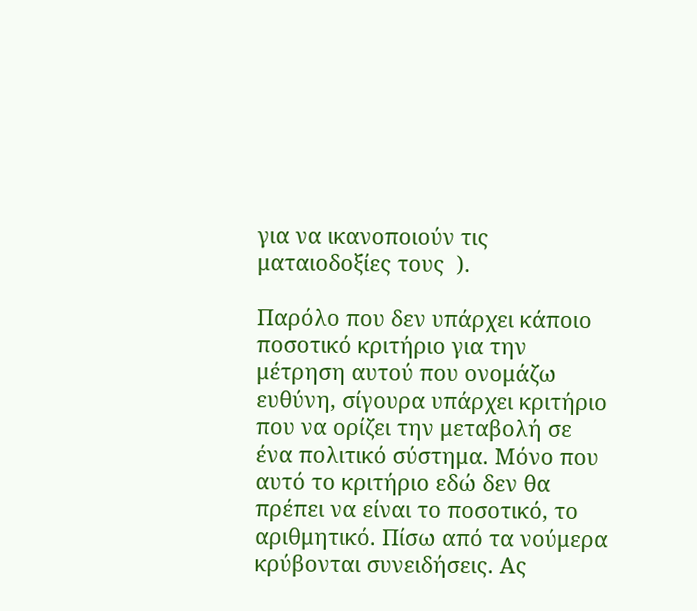για να ικανοποιούν τις ματαιοδοξίες τους  ).

Παρόλο που δεν υπάρχει κάποιο ποσοτικό κριτήριο για την μέτρηση αυτού που ονομάζω ευθύνη, σίγουρα υπάρχει κριτήριο που να ορίζει την μεταβολή σε ένα πολιτικό σύστημα. Μόνο που αυτό το κριτήριο εδώ δεν θα πρέπει να είναι το ποσοτικό, το αριθμητικό. Πίσω από τα νούμερα κρύβονται συνειδήσεις. Ας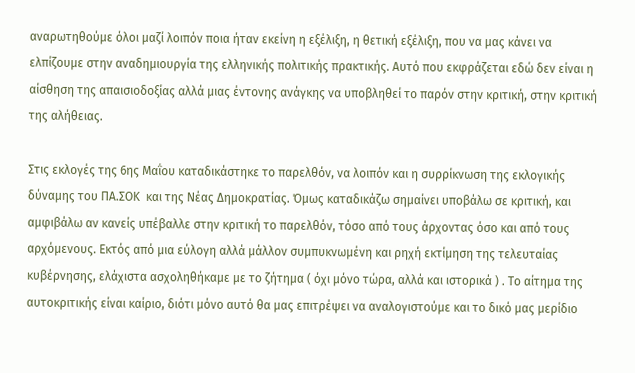αναρωτηθούμε όλοι μαζί λοιπόν ποια ήταν εκείνη η εξέλιξη, η θετική εξέλιξη, που να μας κάνει να ελπίζουμε στην αναδημιουργία της ελληνικής πολιτικής πρακτικής. Αυτό που εκφράζεται εδώ δεν είναι η αίσθηση της απαισιοδοξίας αλλά μιας έντονης ανάγκης να υποβληθεί το παρόν στην κριτική, στην κριτική της αλήθειας.

Στις εκλογές της 6ης Μαΐου καταδικάστηκε το παρελθόν, να λοιπόν και η συρρίκνωση της εκλογικής δύναμης του ΠΑ.ΣΟΚ  και της Νέας Δημοκρατίας. Όμως καταδικάζω σημαίνει υποβάλω σε κριτική, και αμφιβάλω αν κανείς υπέβαλλε στην κριτική το παρελθόν, τόσο από τους άρχοντας όσο και από τους αρχόμενους. Εκτός από μια εύλογη αλλά μάλλον συμπυκνωμένη και ρηχή εκτίμηση της τελευταίας κυβέρνησης, ελάχιστα ασχοληθήκαμε με το ζήτημα ( όχι μόνο τώρα, αλλά και ιστορικά ) . Το αίτημα της αυτοκριτικής είναι καίριο, διότι μόνο αυτό θα μας επιτρέψει να αναλογιστούμε και το δικό μας μερίδιο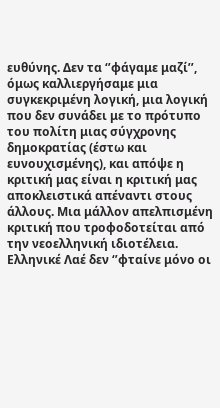ευθύνης. Δεν τα ‘’φάγαμε μαζί’’, όμως καλλιεργήσαμε μια συγκεκριμένη λογική, μια λογική που δεν συνάδει με το πρότυπο του πολίτη μιας σύγχρονης δημοκρατίας (έστω και ευνουχισμένης), και απόψε η κριτική μας είναι η κριτική μας αποκλειστικά απέναντι στους άλλους. Μια μάλλον απελπισμένη κριτική που τροφοδοτείται από την νεοελληνική ιδιοτέλεια. Ελληνικέ Λαέ δεν ‘’φταίνε μόνο οι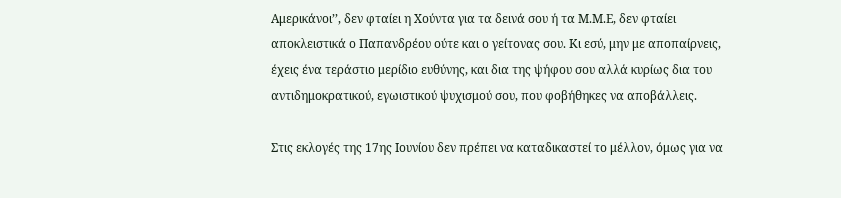Αμερικάνοι’’, δεν φταίει η Χούντα για τα δεινά σου ή τα Μ.Μ.Ε, δεν φταίει αποκλειστικά ο Παπανδρέου ούτε και ο γείτονας σου. Κι εσύ, μην με αποπαίρνεις, έχεις ένα τεράστιο μερίδιο ευθύνης, και δια της ψήφου σου αλλά κυρίως δια του αντιδημοκρατικού, εγωιστικού ψυχισμού σου, που φοβήθηκες να αποβάλλεις.

Στις εκλογές της 17ης Ιουνίου δεν πρέπει να καταδικαστεί το μέλλον, όμως για να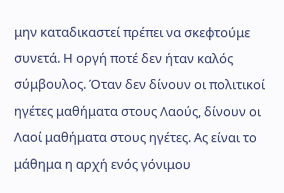μην καταδικαστεί πρέπει να σκεφτούμε συνετά. Η οργή ποτέ δεν ήταν καλός σύμβουλος. Όταν δεν δίνουν οι πολιτικοί ηγέτες μαθήματα στους Λαούς, δίνουν οι Λαοί μαθήματα στους ηγέτες. Ας είναι το μάθημα η αρχή ενός γόνιμου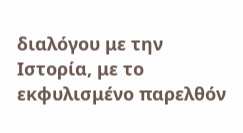διαλόγου με την Ιστορία, με το εκφυλισμένο παρελθόν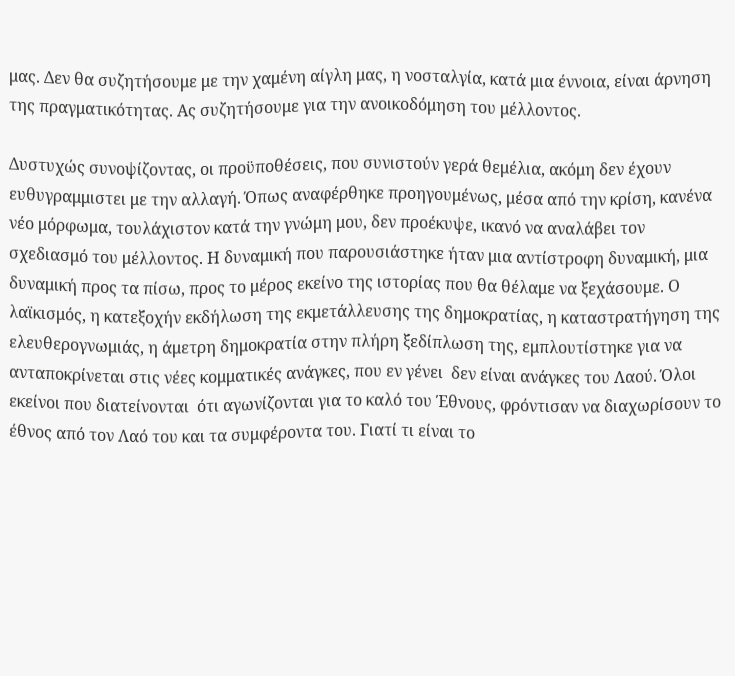μας. Δεν θα συζητήσουμε με την χαμένη αίγλη μας, η νοσταλγία, κατά μια έννοια, είναι άρνηση της πραγματικότητας. Ας συζητήσουμε για την ανοικοδόμηση του μέλλοντος.

Δυστυχώς συνοψίζοντας, οι προϋποθέσεις, που συνιστούν γερά θεμέλια, ακόμη δεν έχουν ευθυγραμμιστει με την αλλαγή. Όπως αναφέρθηκε προηγουμένως, μέσα από την κρίση, κανένα νέο μόρφωμα, τουλάχιστον κατά την γνώμη μου, δεν προέκυψε, ικανό να αναλάβει τον σχεδιασμό του μέλλοντος. Η δυναμική που παρουσιάστηκε ήταν μια αντίστροφη δυναμική, μια δυναμική προς τα πίσω, προς το μέρος εκείνο της ιστορίας που θα θέλαμε να ξεχάσουμε. Ο λαϊκισμός, η κατεξοχήν εκδήλωση της εκμετάλλευσης της δημοκρατίας, η καταστρατήγηση της ελευθερογνωμιάς, η άμετρη δημοκρατία στην πλήρη ξεδίπλωση της, εμπλουτίστηκε για να ανταποκρίνεται στις νέες κομματικές ανάγκες, που εν γένει  δεν είναι ανάγκες του Λαού. Όλοι εκείνοι που διατείνονται  ότι αγωνίζονται για το καλό του Έθνους, φρόντισαν να διαχωρίσουν το έθνος από τον Λαό του και τα συμφέροντα του. Γιατί τι είναι το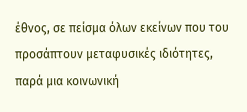έθνος, σε πείσμα όλων εκείνων που του προσάπτουν μεταφυσικές ιδιότητες, παρά μια κοινωνική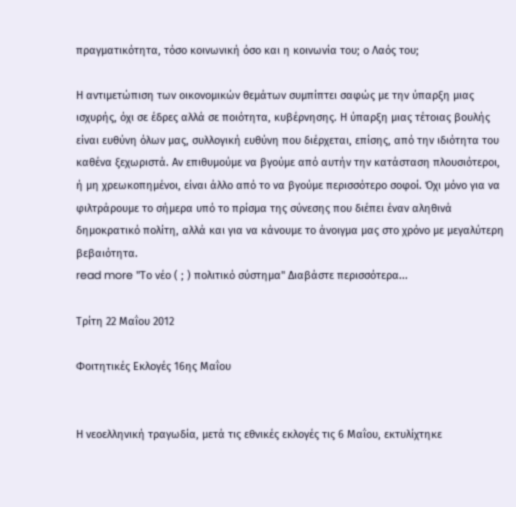πραγματικότητα, τόσο κοινωνική όσο και η κοινωνία του; ο Λαός του;

Η αντιμετώπιση των οικονομικών θεμάτων συμπίπτει σαφώς με την ύπαρξη μιας ισχυρής, όχι σε έδρες αλλά σε ποιότητα, κυβέρνησης. Η ύπαρξη μιας τέτοιας βουλής είναι ευθύνη όλων μας, συλλογική ευθύνη που διέρχεται, επίσης, από την ιδιότητα του καθένα ξεχωριστά. Αν επιθυμούμε να βγούμε από αυτήν την κατάσταση πλουσιότεροι, ή μη χρεωκοπημένοι, είναι άλλο από το να βγούμε περισσότερο σοφοί. Όχι μόνο για να φιλτράρουμε το σήμερα υπό το πρίσμα της σύνεσης που διέπει έναν αληθινά δημοκρατικό πολίτη, αλλά και για να κάνουμε το άνοιγμα μας στο χρόνο με μεγαλύτερη βεβαιότητα.
read more "Το νέο ( ; ) πολιτικό σύστημα" Διαβάστε περισσότερα...

Τρίτη 22 Μαΐου 2012

Φοιτητικές Εκλογές 16ης Μαΐου


Η νεοελληνική τραγωδία, μετά τις εθνικές εκλογές τις 6 Μαΐου, εκτυλίχτηκε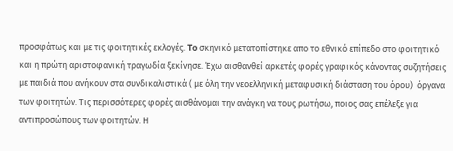προσφάτως και με τις φοιτητικές εκλογές. To σκηνικό μετατοπίστηκε απο το εθνικό επίπεδο στο φοιτητικό και η πρώτη αριστοφανική τραγωδία ξεκίνησε. Έχω αισθανθεί αρκετές φορές γραφικός κάνοντας συζητήσεις με παιδιά που ανήκουν στα συνδικαλιστικά ( με όλη την νεοελληνική μεταφυσική διάσταση του όρου)  όργανα των φοιτητών. Τις περισσότερες φορές αισθάνομαι την ανάγκη να τους ρωτήσω, ποιος σας επέλεξε για αντιπροσώπους των φοιτητών. Η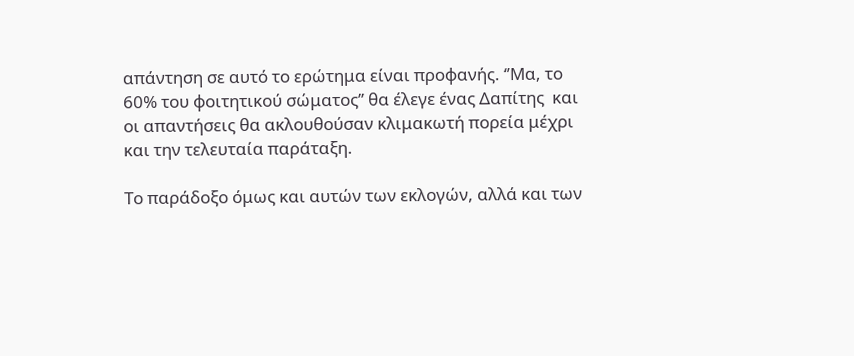απάντηση σε αυτό το ερώτημα είναι προφανής. ‘’Μα, το 60% του φοιτητικού σώματος’’ θα έλεγε ένας Δαπίτης  και οι απαντήσεις θα ακλουθούσαν κλιμακωτή πορεία μέχρι και την τελευταία παράταξη.

Το παράδοξο όμως και αυτών των εκλογών, αλλά και των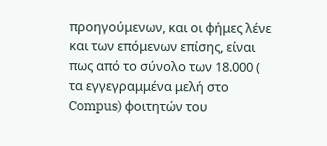προηγούμενων, και οι φήμες λένε και των επόμενων επίσης, είναι πως από το σύνολο των 18.000 ( τα εγγεγραμμένα μελή στο Compus) φοιτητών του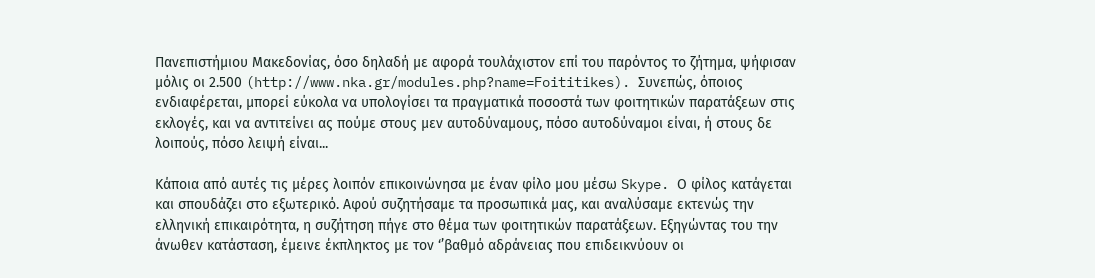Πανεπιστήμιου Μακεδονίας, όσο δηλαδή με αφορά τουλάχιστον επί του παρόντος το ζήτημα, ψήφισαν μόλις οι 2.500 (http://www.nka.gr/modules.php?name=Foititikes). Συνεπώς, όποιος ενδιαφέρεται, μπορεί εύκολα να υπολογίσει τα πραγματικά ποσοστά των φοιτητικών παρατάξεων στις εκλογές, και να αντιτείνει ας πούμε στους μεν αυτοδύναμους, πόσο αυτοδύναμοι είναι, ή στους δε λοιπούς, πόσο λειψή είναι...

Κάποια από αυτές τις μέρες λοιπόν επικοινώνησα με έναν φίλο μου μέσω Skype. Ο φίλος κατάγεται και σπουδάζει στο εξωτερικό. Αφού συζητήσαμε τα προσωπικά μας, και αναλύσαμε εκτενώς την ελληνική επικαιρότητα, η συζήτηση πήγε στο θέμα των φοιτητικών παρατάξεων. Εξηγώντας του την άνωθεν κατάσταση, έμεινε έκπληκτος με τον ‘’βαθμό αδράνειας που επιδεικνύουν οι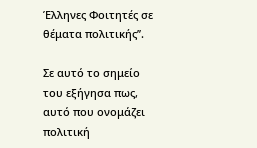Έλληνες Φοιτητές σε θέματα πολιτικής’’.

Σε αυτό το σημείο του εξήγησα πως, αυτό που ονομάζει πολιτική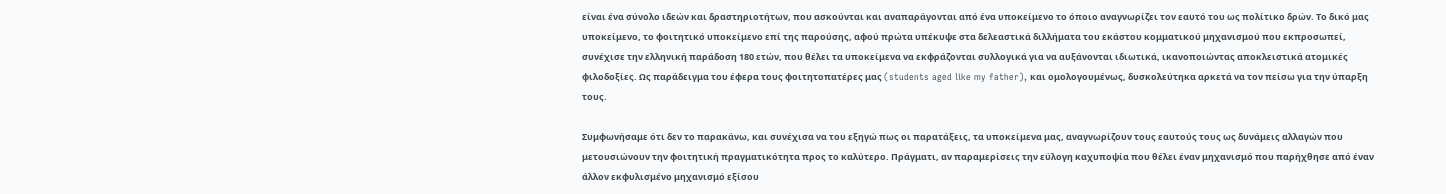είναι ένα σύνολο ιδεών και δραστηριοτήτων, που ασκούνται και αναπαράγονται από ένα υποκείμενο το όποιο αναγνωρίζει τον εαυτό του ως πολίτικο δρών. Το δικό μας υποκείμενο, το φοιτητικό υποκείμενο επί της παρούσης, αφού πρώτα υπέκυψε στα δελεαστικά διλλήματα του εκάστου κομματικού μηχανισμού που εκπροσωπεί, συνέχισε την ελληνική παράδοση 180 ετών, που θέλει τα υποκείμενα να εκφράζονται συλλογικά για να αυξάνονται ιδιωτικά, ικανοποιώντας αποκλειστικά ατομικές φιλοδοξίες. Ως παράδειγμα του έφερα τους φοιτητοπατέρες μας (students aged like my father), και ομολογουμένως, δυσκολεύτηκα αρκετά να τον πείσω για την ύπαρξη τους.

Συμφωνήσαμε ότι δεν το παρακάνω, και συνέχισα να του εξηγώ πως οι παρατάξεις, τα υποκείμενα μας, αναγνωρίζουν τους εαυτούς τους ως δυνάμεις αλλαγών που μετουσιώνουν την φοιτητική πραγματικότητα προς το καλύτερο. Πράγματι, αν παραμερίσεις την εύλογη καχυποψία που θέλει έναν μηχανισμό που παρήχθησε από έναν άλλον εκφυλισμένο μηχανισμό εξίσου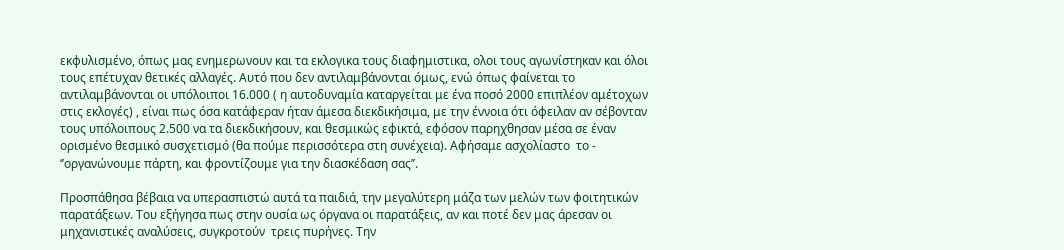εκφυλισμένο, όπως μας ενημερωνουν και τα εκλογικα τους διαφημιστικα, ολοι τους αγωνίστηκαν και όλοι τους επέτυχαν θετικές αλλαγές. Αυτό που δεν αντιλαμβάνονται όμως, ενώ όπως φαίνεται το αντιλαμβάνονται οι υπόλοιποι 16.000 ( η αυτοδυναμία καταργείται με ένα ποσό 2000 επιπλέον αμέτοχων στις εκλογές) , είναι πως όσα κατάφεραν ήταν άμεσα διεκδικήσιμα, με την έννοια ότι όφειλαν αν σέβονταν τους υπόλοιπους 2.500 να τα διεκδικήσουν, και θεσμικώς εφικτά, εφόσον παρηχθησαν μέσα σε έναν ορισμένο θεσμικό συσχετισμό (θα πούμε περισσότερα στη συνέχεια). Αφήσαμε ασχολίαστο  το - ‘’οργανώνουμε πάρτη, και φροντίζουμε για την διασκέδαση σας’’.

Προσπάθησα βέβαια να υπερασπιστώ αυτά τα παιδιά, την μεγαλύτερη μάζα των μελών των φοιτητικών παρατάξεων. Του εξήγησα πως στην ουσία ως όργανα οι παρατάξεις, αν και ποτέ δεν μας άρεσαν οι μηχανιστικές αναλύσεις, συγκροτούν  τρεις πυρήνες. Την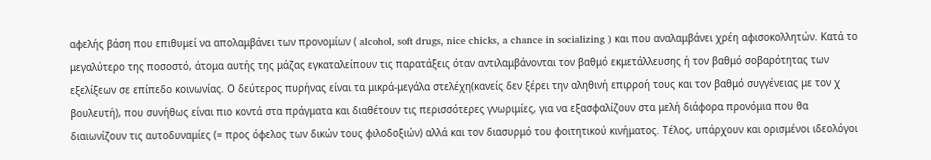αφελής βάση που επιθυμεί να απολαμβάνει των προνομίων ( alcohol, soft drugs, nice chicks, a chance in socializing ) και που αναλαμβάνει χρέη αφισοκολλητών. Κατά το μεγαλύτερο της ποσοστό, άτομα αυτής της μάζας εγκαταλείπουν τις παρατάξεις όταν αντιλαμβάνονται τον βαθμό εκμετάλλευσης ή τον βαθμό σοβαρότητας των εξελίξεων σε επίπεδο κοινωνίας. Ο δεύτερος πυρήνας είναι τα μικρά-μεγάλα στελέχη(κανείς δεν ξέρει την αληθινή επιρροή τους και τον βαθμό συγγένειας με τον χ βουλευτή), που συνήθως είναι πιο κοντά στα πράγματα και διαθέτουν τις περισσότερες γνωριμίες, για να εξασφαλίζουν στα μελή διάφορα προνόμια που θα διαιωνίζουν τις αυτοδυναμίες (= προς όφελος των δικών τους φιλοδοξιών) αλλά και τον διασυρμό του φοιτητικού κινήματος. Τέλος, υπάρχουν και ορισμένοι ιδεολόγοι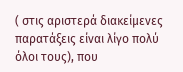( στις αριστερά διακείμενες παρατάξεις είναι λίγο πολύ όλοι τους), που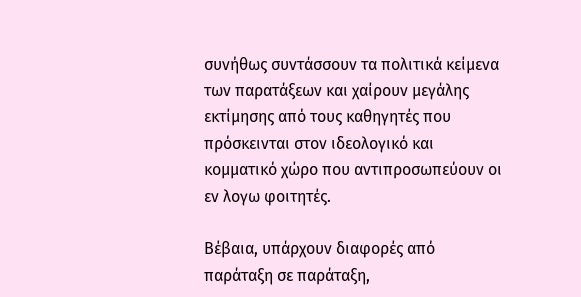συνήθως συντάσσουν τα πολιτικά κείμενα των παρατάξεων και χαίρουν μεγάλης εκτίμησης από τους καθηγητές που πρόσκεινται στον ιδεολογικό και κομματικό χώρο που αντιπροσωπεύουν οι εν λογω φοιτητές.

Βέβαια, υπάρχουν διαφορές από παράταξη σε παράταξη,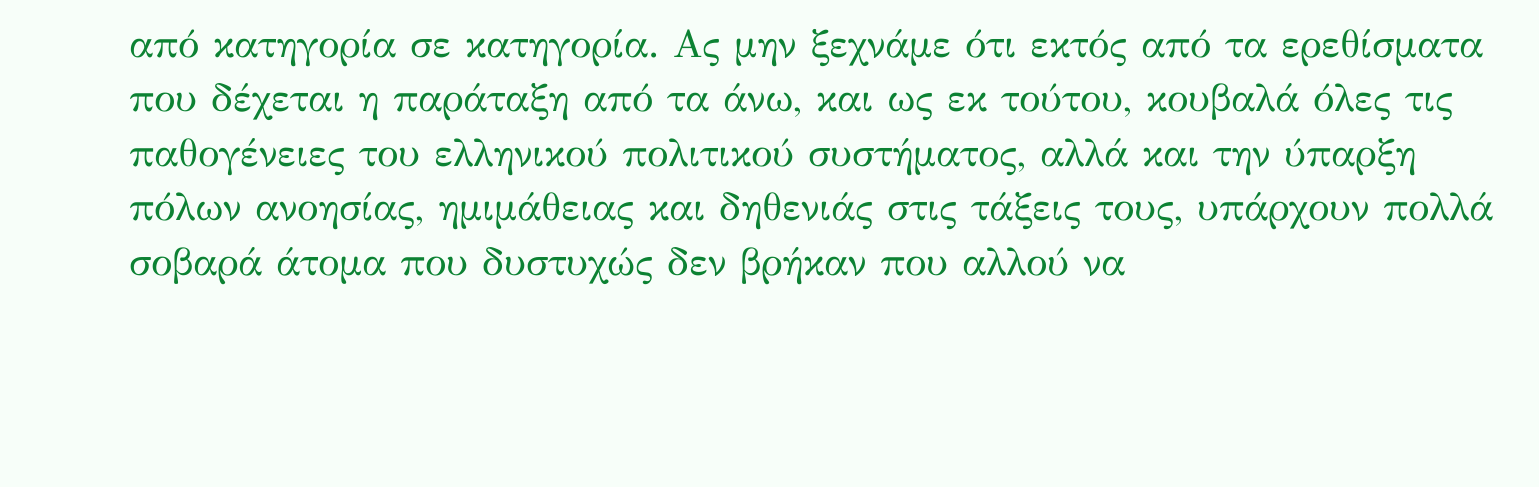από κατηγορία σε κατηγορία. Ας μην ξεχνάμε ότι εκτός από τα ερεθίσματα που δέχεται η παράταξη από τα άνω, και ως εκ τούτου, κουβαλά όλες τις παθογένειες του ελληνικού πολιτικού συστήματος, αλλά και την ύπαρξη πόλων ανοησίας, ημιμάθειας και δηθενιάς στις τάξεις τους, υπάρχουν πολλά σοβαρά άτομα που δυστυχώς δεν βρήκαν που αλλού να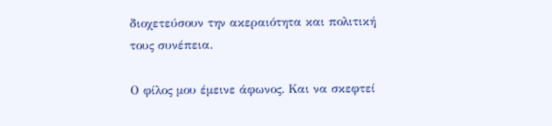διοχετεύσουν την ακεραιότητα και πολιτική τους συνέπεια.

Ο φίλος μου έμεινε άφωνος. Και να σκεφτεί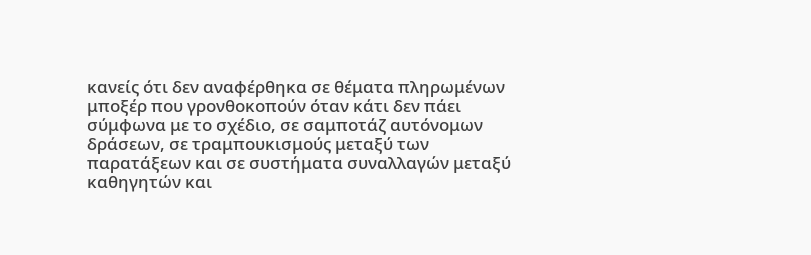κανείς ότι δεν αναφέρθηκα σε θέματα πληρωμένων μποξέρ που γρονθοκοπούν όταν κάτι δεν πάει σύμφωνα με το σχέδιο, σε σαμποτάζ αυτόνομων δράσεων, σε τραμπουκισμούς μεταξύ των παρατάξεων και σε συστήματα συναλλαγών μεταξύ καθηγητών και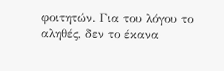φοιτητών. Για του λόγου το αληθές, δεν το έκανα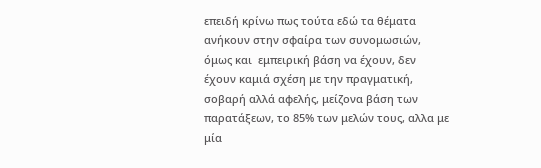επειδή κρίνω πως τούτα εδώ τα θέματα ανήκουν στην σφαίρα των συνομωσιών, όμως και  εμπειρική βάση να έχουν, δεν έχουν καμιά σχέση με την πραγματική, σοβαρή αλλά αφελής, μείζονα βάση των παρατάξεων, το 85% των μελών τους, αλλα με μία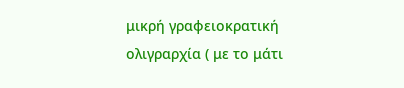μικρή γραφειοκρατική ολιγραρχία ( με το μάτι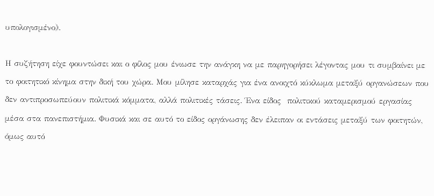υπολογισμένο).

Η συζήτηση είχε φουντώσει και ο φίλος μου ένιωσε την ανάγκη να με παρηγορήσει λέγοντας μου τι συμβαίνει με το φοιτητικό κίνημα στην δική του χώρα. Μου μίλησε καταρχάς για ένα ανοιχτό κύκλωμα μεταξύ οργανώσεων που δεν αντιπροσωπεύουν πολιτικά κόμματα, αλλά πολιτικές τάσεις. Ένα είδος  πολιτικού καταμερισμού εργασίας μέσα στα πανεπιστήμια. Φυσικά και σε αυτό το είδος οργάνωσης δεν έλειπαν οι εντάσεις μεταξύ των φοιτητών, όμως αυτό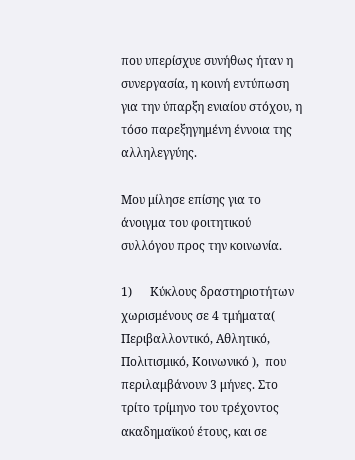που υπερίσχυε συνήθως ήταν η συνεργασία, η κοινή εντύπωση για την ύπαρξη ενιαίου στόχου, η τόσο παρεξηγημένη έννοια της αλληλεγγύης.

Μου μίλησε επίσης για το άνοιγμα του φοιτητικού συλλόγου προς την κοινωνία.

1)      Κύκλους δραστηριοτήτων χωρισμένους σε 4 τμήματα( Περιβαλλοντικό, Αθλητικό, Πολιτισμικό, Κοινωνικό ),  που περιλαμβάνουν 3 μήνες. Στο τρίτο τρίμηνο του τρέχοντος ακαδημαϊκού έτους, και σε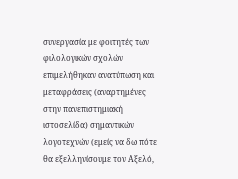συνεργασία με φοιτητές των φιλολογικών σχολών επιμελήθηκαν ανατύπωση και μεταφράσεις (αναρτημένες στην πανεπιστημιακή ιστοσελίδα) σημαντικών λογοτεχνών (εμείς να δω πότε θα εξελληνίσουμε τον Αξελό,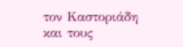τον Καστοριάδη και τους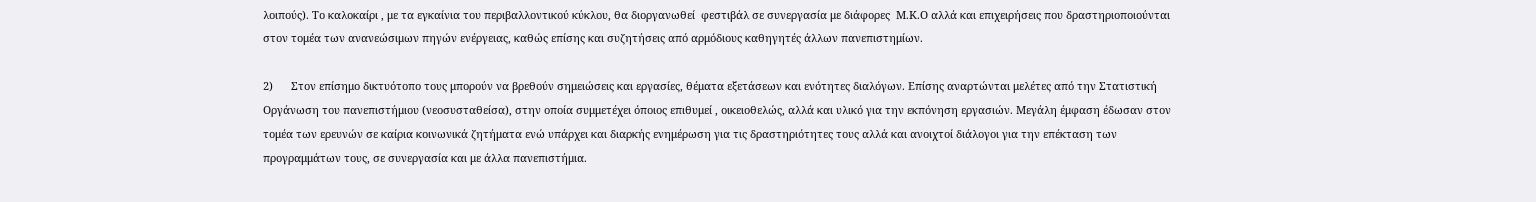λοιπούς). Το καλοκαίρι , με τα εγκαίνια του περιβαλλοντικού κύκλου, θα διοργανωθεί  φεστιβάλ σε συνεργασία με διάφορες  Μ.Κ.Ο αλλά και επιχειρήσεις που δραστηριοποιούνται στον τομέα των ανανεώσιμων πηγών ενέργειας, καθώς επίσης και συζητήσεις από αρμόδιους καθηγητές άλλων πανεπιστημίων.

2)      Στον επίσημο δικτυότοπο τους μπορούν να βρεθούν σημειώσεις και εργασίες, θέματα εξετάσεων και ενότητες διαλόγων. Επίσης αναρτώνται μελέτες από την Στατιστική Οργάνωση του πανεπιστήμιου (νεοσυσταθείσα), στην οποία συμμετέχει όποιος επιθυμεί , οικειοθελώς, αλλά και υλικό για την εκπόνηση εργασιών. Μεγάλη έμφαση έδωσαν στον τομέα των ερευνών σε καίρια κοινωνικά ζητήματα ενώ υπάρχει και διαρκής ενημέρωση για τις δραστηριότητες τους αλλά και ανοιχτοί διάλογοι για την επέκταση των προγραμμάτων τους, σε συνεργασία και με άλλα πανεπιστήμια.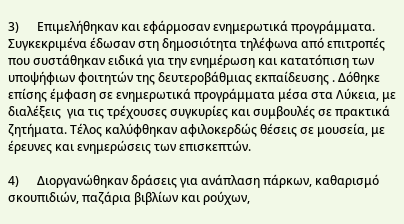3)      Επιμελήθηκαν και εφάρμοσαν ενημερωτικά προγράμματα. Συγκεκριμένα έδωσαν στη δημοσιότητα τηλέφωνα από επιτροπές που συστάθηκαν ειδικά για την ενημέρωση και κατατόπιση των υποψήφιων φοιτητών της δευτεροβάθμιας εκπαίδευσης . Δόθηκε επίσης έμφαση σε ενημερωτικά προγράμματα μέσα στα Λύκεια, με διαλέξεις  για τις τρέχουσες συγκυρίες και συμβουλές σε πρακτικά ζητήματα. Τέλος καλύφθηκαν αφιλοκερδώς θέσεις σε μουσεία, με έρευνες και ενημερώσεις των επισκεπτών.

4)      Διοργανώθηκαν δράσεις για ανάπλαση πάρκων, καθαρισμό σκουπιδιών, παζάρια βιβλίων και ρούχων,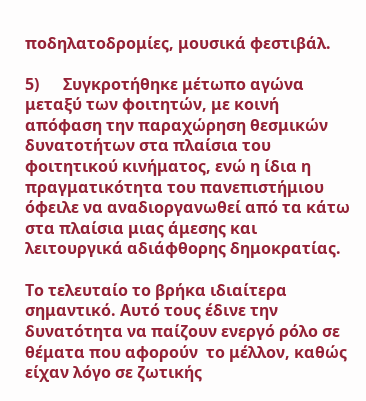ποδηλατοδρομίες, μουσικά φεστιβάλ.

5)      Συγκροτήθηκε μέτωπο αγώνα μεταξύ των φοιτητών, με κοινή απόφαση την παραχώρηση θεσμικών δυνατοτήτων στα πλαίσια του φοιτητικού κινήματος, ενώ η ίδια η πραγματικότητα του πανεπιστήμιου όφειλε να αναδιοργανωθεί από τα κάτω στα πλαίσια μιας άμεσης και λειτουργικά αδιάφθορης δημοκρατίας.

Το τελευταίο το βρήκα ιδιαίτερα σημαντικό. Αυτό τους έδινε την δυνατότητα να παίζουν ενεργό ρόλο σε θέματα που αφορούν  το μέλλον, καθώς είχαν λόγο σε ζωτικής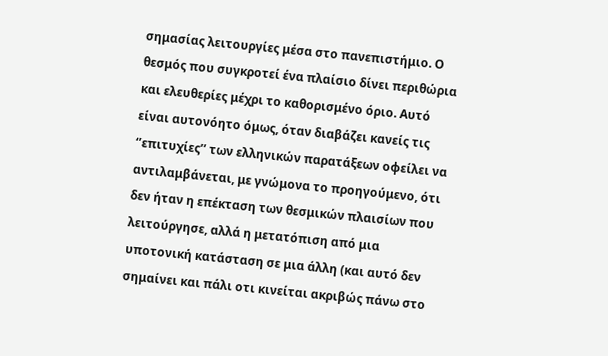σημασίας λειτουργίες μέσα στο πανεπιστήμιο. Ο θεσμός που συγκροτεί ένα πλαίσιο δίνει περιθώρια και ελευθερίες μέχρι το καθορισμένο όριο. Αυτό είναι αυτονόητο όμως, όταν διαβάζει κανείς τις ‘’επιτυχίες’’ των ελληνικών παρατάξεων οφείλει να αντιλαμβάνεται, με γνώμονα το προηγούμενο, ότι δεν ήταν η επέκταση των θεσμικών πλαισίων που λειτούργησε, αλλά η μετατόπιση από μια υποτονική κατάσταση σε μια άλλη (και αυτό δεν σημαίνει και πάλι οτι κινείται ακριβώς πάνω στο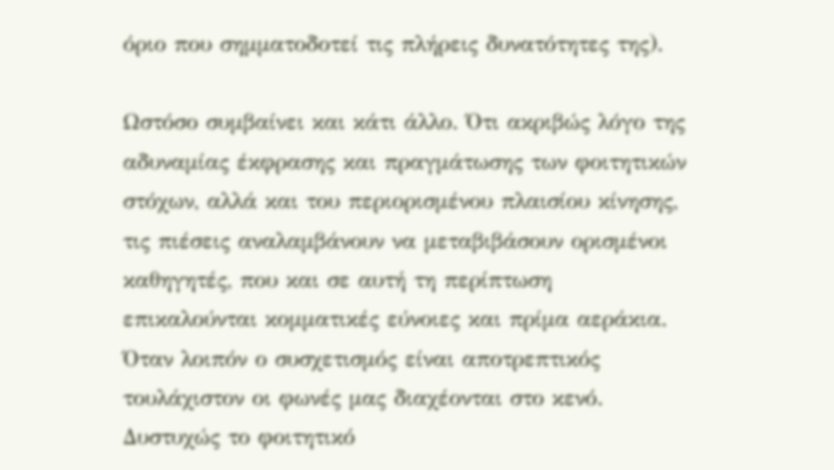όριο που σημματοδοτεί τις πλήρεις δυνατότητες της).

Ωστόσο συμβαίνει και κάτι άλλο. Ότι ακριβώς λόγο της αδυναμίας έκφρασης και πραγμάτωσης των φοιτητικών στόχων, αλλά και του περιορισμένου πλαισίου κίνησης, τις πιέσεις αναλαμβάνουν να μεταβιβάσουν ορισμένοι καθηγητές, που και σε αυτή τη περίπτωση επικαλούνται κομματικές εύνοιες και πρίμα αεράκια. Όταν λοιπόν ο συσχετισμός είναι αποτρεπτικός τουλάχιστον οι φωνές μας διαχέονται στο κενό. Δυστυχώς το φοιτητικό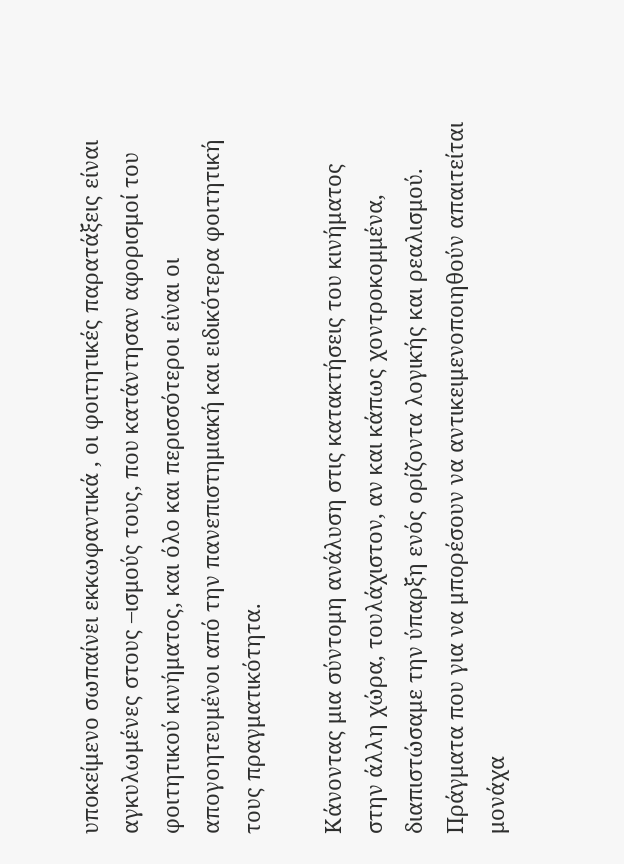υποκείμενο σωπαίνει εκκωφαντικά , οι φοιτητικές παρατάξεις είναι αγκυλωμένες στους –ισμούς τους, που κατάντησαν αφορισμοί του φοιτητικού κινήματος, και όλο και περισσότεροι είναι οι απογοητευμένοι από την πανεπιστημιακή και ειδικότερα φοιτητική τους πραγματικότητα.

Κάνοντας μια σύντομη ανάλυση στις κατακτήσεις του κινήματος στην άλλη χώρα, τουλάχιστον, αν και κάπως χοντροκομμένα, διαπιστώσαμε την ύπαρξη ενός ορίζοντα λογικής και ρεαλισμού. Πράγματα που για να μπορέσουν να αντικειμενοποιηθούν απαιτείται μονάχα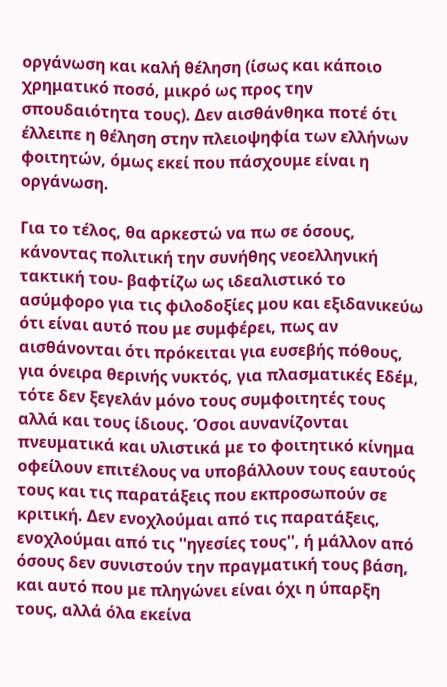οργάνωση και καλή θέληση (ίσως και κάποιο χρηματικό ποσό, μικρό ως προς την σπουδαιότητα τους). Δεν αισθάνθηκα ποτέ ότι έλλειπε η θέληση στην πλειοψηφία των ελλήνων φοιτητών, όμως εκεί που πάσχουμε είναι η οργάνωση.

Για το τέλος, θα αρκεστώ να πω σε όσους, κάνοντας πολιτική την συνήθης νεοελληνική τακτική του- βαφτίζω ως ιδεαλιστικό το ασύμφορο για τις φιλοδοξίες μου και εξιδανικεύω ότι είναι αυτό που με συμφέρει, πως αν αισθάνονται ότι πρόκειται για ευσεβής πόθους, για όνειρα θερινής νυκτός, για πλασματικές Εδέμ, τότε δεν ξεγελάν μόνο τους συμφοιτητές τους αλλά και τους ίδιους. Όσοι αυνανίζονται πνευματικά και υλιστικά με το φοιτητικό κίνημα οφείλουν επιτέλους να υποβάλλουν τους εαυτούς τους και τις παρατάξεις που εκπροσωπούν σε κριτική. Δεν ενοχλούμαι από τις παρατάξεις, ενοχλούμαι από τις ''ηγεσίες τους'', ή μάλλον από όσους δεν συνιστούν την πραγματική τους βάση, και αυτό που με πληγώνει είναι όχι η ύπαρξη τους, αλλά όλα εκείνα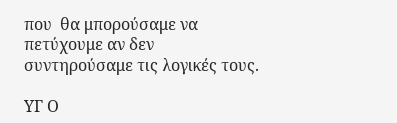που  θα μπορούσαμε να πετύχουμε αν δεν συντηρούσαμε τις λογικές τους.

ΥΓ Ο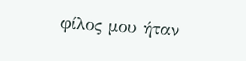φίλος μου ήταν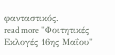φανταστικός.
read more "Φοιτητικές Εκλογές 16ης Μαΐου"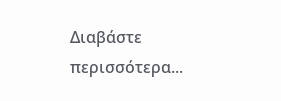Διαβάστε περισσότερα...